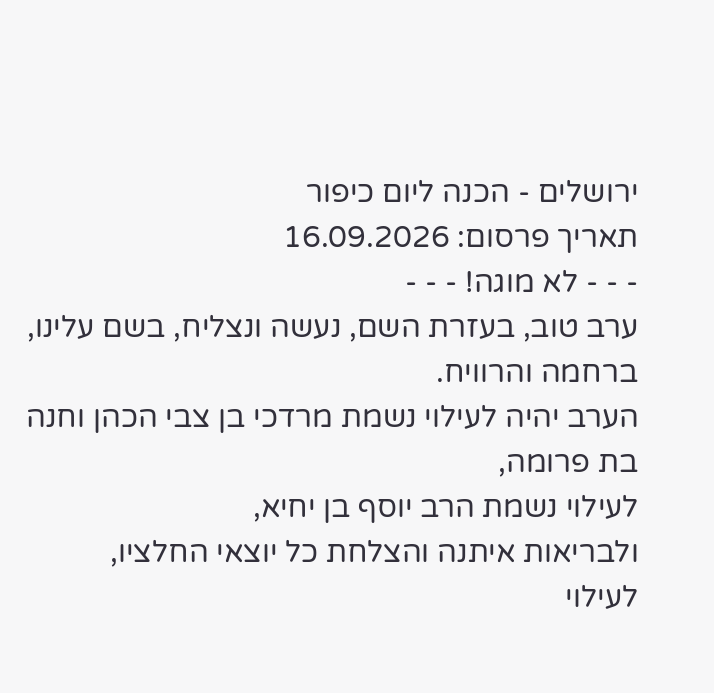ירושלים - הכנה ליום כיפור
תאריך פרסום: 16.09.2026
- - - לא מוגה! - - -
ערב טוב, בעזרת השם, נעשה ונצליח, בשם עלינו, ברחמה והרוויח.
הערב יהיה לעילוי נשמת מרדכי בן צבי הכהן וחנה בת פרומה,
לעילוי נשמת הרב יוסף בן יחיא,
ולבריאות איתנה והצלחת כל יוצאי החלציו,
לעילוי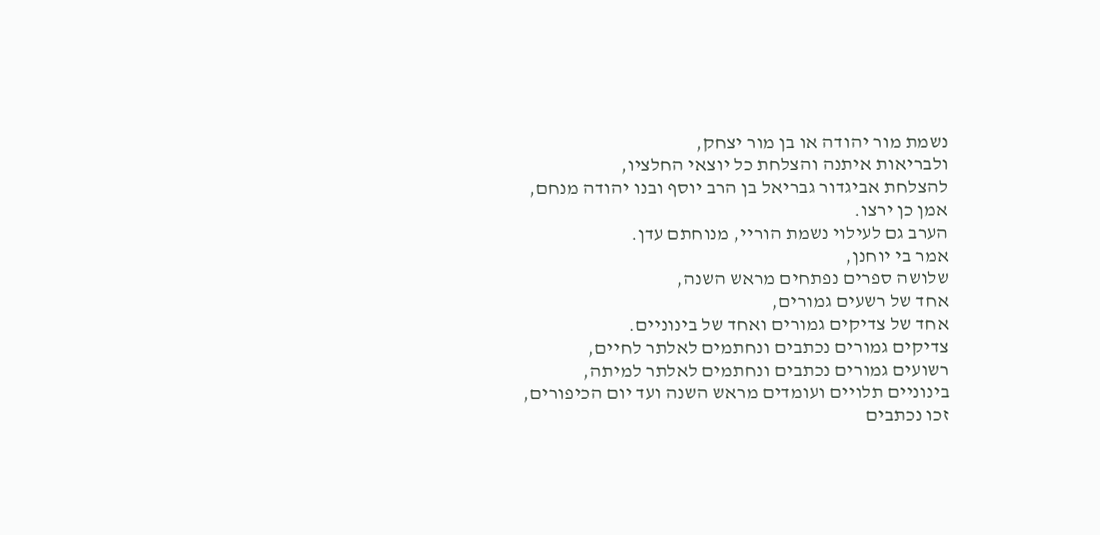נשמת מור יהודה או בן מור יצחק,
ולבריאות איתנה והצלחת כל יוצאי החלציו,
להצלחת אביגדור גבריאל בן הרב יוסף ובנו יהודה מנחם,
אמן כן ירצו.
הערב גם לעילוי נשמת הוריי, מנוחתם עדן.
אמר בי יוחנן,
שלושה ספרים נפתחים מראש השנה,
אחד של רשעים גמורים,
אחד של צדיקים גמורים ואחד של בינוניים.
צדיקים גמורים נכתבים ונחתמים לאלתר לחיים,
רשועים גמורים נכתבים ונחתמים לאלתר למיתה,
בינוניים תלויים ועומדים מראש השנה ועד יום הכיפורים,
זכו נכתבים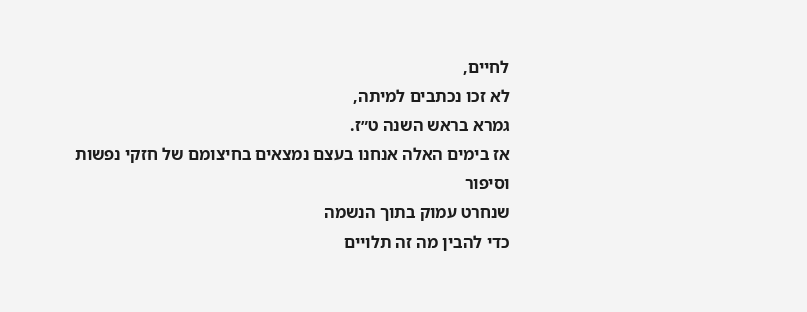לחיים,
לא זכו נכתבים למיתה,
גמרא בראש השנה ט״ז.
אז בימים האלה אנחנו בעצם נמצאים בחיצומם של חזקי נפשות
וסיפור
שנחרט עמוק בתוך הנשמה
כדי להבין מה זה תלויים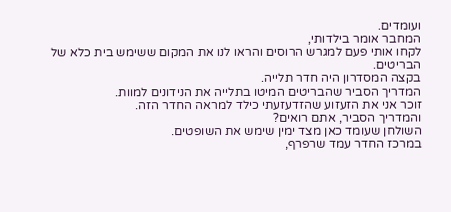ועומדים.
המחבר אומר בילדותי,
לקחו אותי פעם למגרש הרוסים והראו לנו את המקום ששימש בית כלא של הבריטים.
בקצה המסדרון היה חדר תלייה.
המדריך הסביר שהבריטים המיטו בתלייה את הנידונים למוות.
זוכר אני את הזעזוע שהזדעזעתי כילד למראה החדר הזה.
והמדריך הסביר, אתם רואים?
השולחן שעומד כאן מצד ימין שימש את השופטים.
במרכז החדר עמד שרפרף,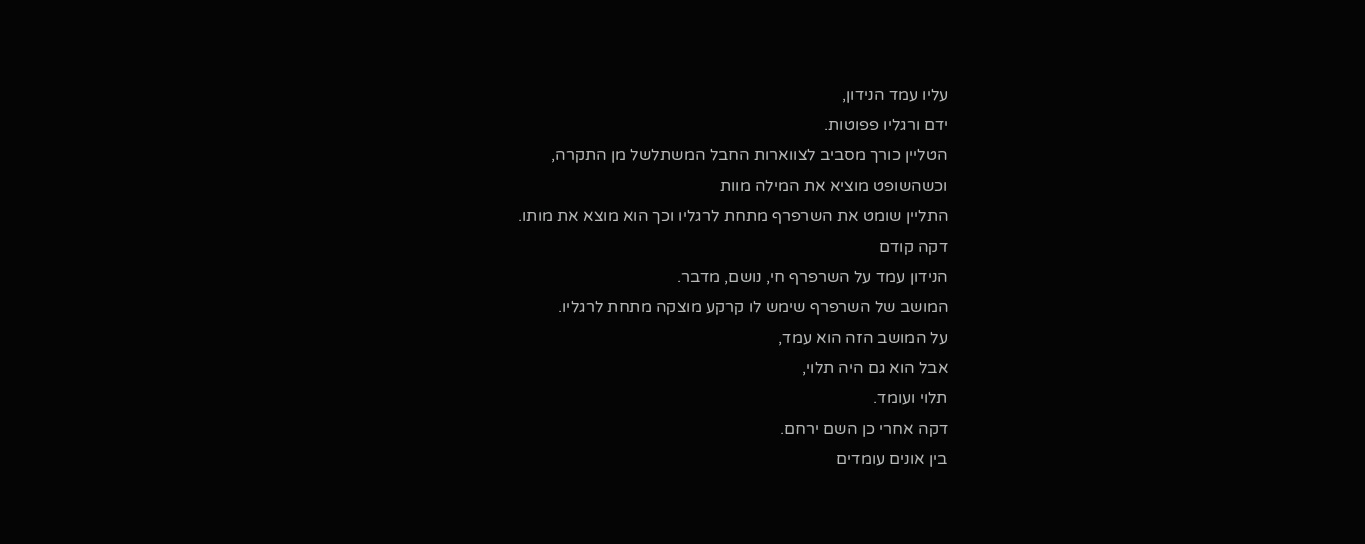עליו עמד הנידון,
ידם ורגליו פפוטות.
הטליין כורך מסביב לצווארות החבל המשתלשל מן התקרה,
וכשהשופט מוציא את המילה מוות
התליין שומט את השרפרף מתחת לרגליו וכך הוא מוצא את מותו.
דקה קודם
הנידון עמד על השרפרף חי, נושם, מדבר.
המושב של השרפרף שימש לו קרקע מוצקה מתחת לרגליו.
על המושב הזה הוא עמד,
אבל הוא גם היה תלוי,
תלוי ועומד.
דקה אחרי כן השם ירחם.
בין אונים עומדים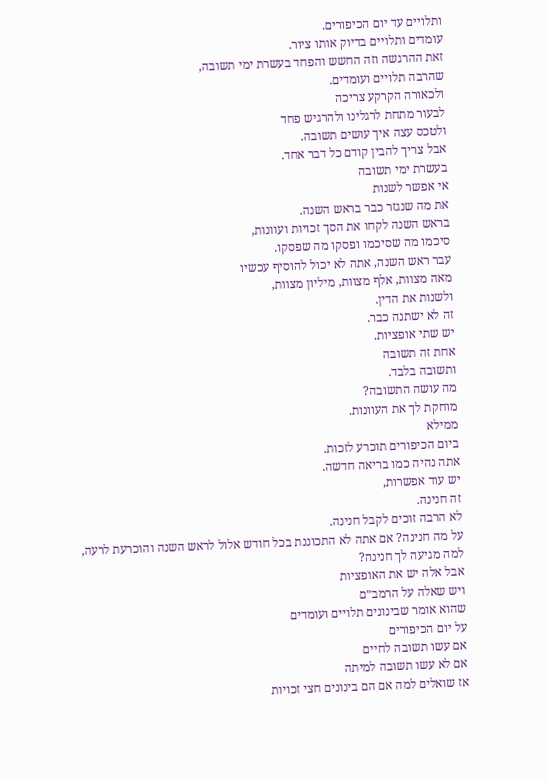ותלויים עד יום הכיפורים.
עומדים ותלויים בדיוק אותו ציור.
זאת ההרגשה וזה החשש והפחד בעשרת ימי תשובה,
שהרבה תלויים ועומדים.
ולכאורה הקרקע צריכה
לבעור מתחת לרגלינו ולהרגיש פחד
ולטכס עצה איך עושים תשובה.
אבל צריך להבין קודם כל דבר אחד.
בעשרת ימי תשובה
אי אפשר לשנות
את מה שנגזר כבר בראש השנה.
בראש השנה לקחו את הסך זכויות ועוונות,
סיכמו מה שסיכמו ופסקו מה שפסקו.
עבר ראש השנה, אתה לא יכול להוסיף עכשיו
מאה מצוות, אלף מצוות, מיליון מצוות,
ולשנות את הדין.
זה לא ישתנה כבר.
יש שתי אופציות.
אחת זה תשובה
ותשובה בלבד.
מה עושה התשובה?
מוחקת לך את העוונות.
ממילא
ביום הכיפורים תוכרע לזכות.
אתה נהיה כמו בריאה חדשה.
יש עוד אפשרות,
זה חנינה.
לא הרבה זוכים לקבל חנינה.
על מה חנינה? אם אתה לא התכוננת בכל חודש אלול לראש השנה והוכרעת לרעה,
למה מגיעה לך חנינה?
אבל אלה יש את האופציות
ויש שאלה על הרמב״ם
שהוא אומר שבינונים תלויים ועומדים
על יום הכיפורים
אם עשו תשובה לחיים
אם לא עשו תשובה למיתה
אז שואלים למה אם הם בינונים חצי זכויות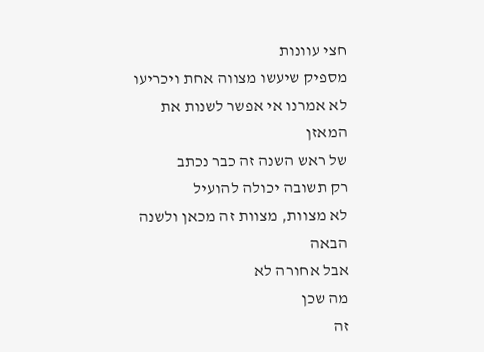חצי עוונות
מספיק שיעשו מצווה אחת ויכריעו
לא אמרנו אי אפשר לשנות את המאזן
של ראש השנה זה כבר נכתב
רק תשובה יכולה להועיל
לא מצוות, מצוות זה מכאן ולשנה הבאה
אבל אחורה לא
מה שכן
זה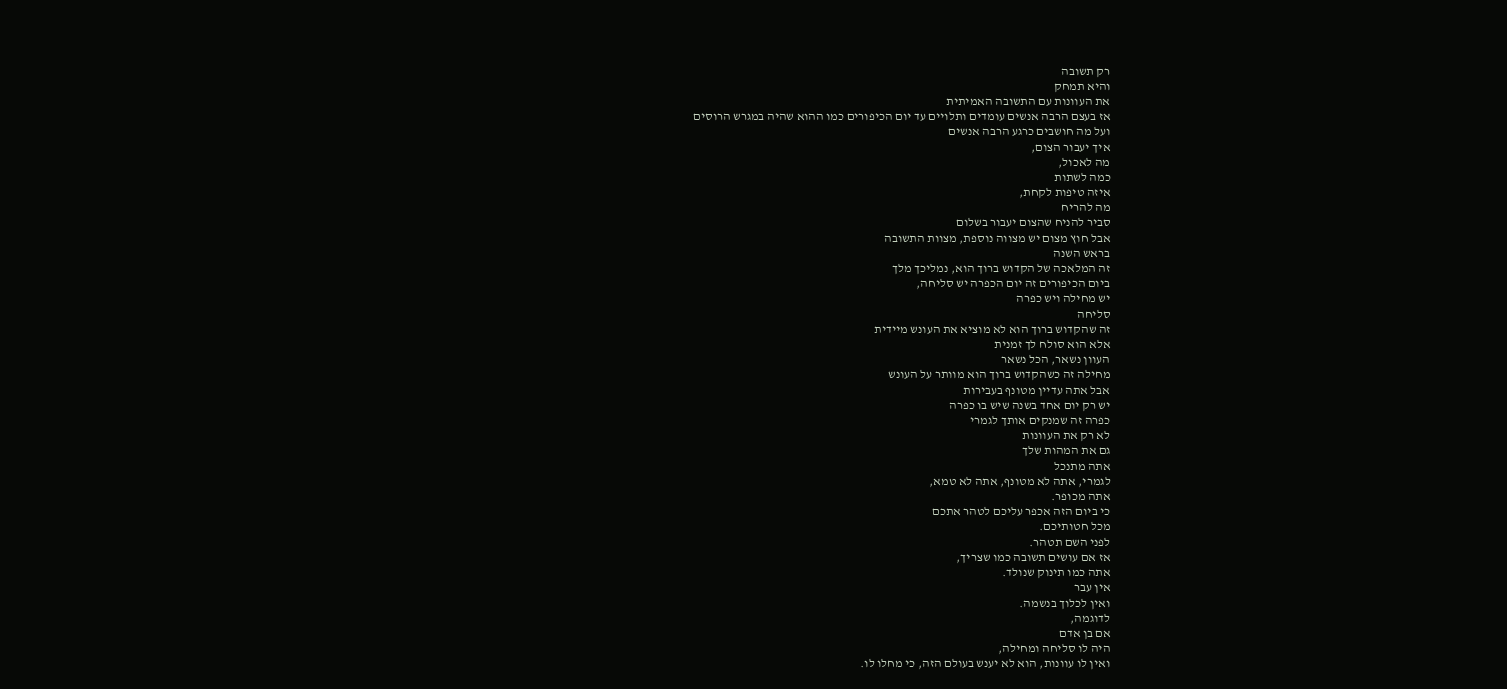רק תשובה
והיא תמחק
את העוונות עם התשובה האמיתית
אז בעצם הרבה אנשים עומדים ותלויים עד יום הכיפורים כמו ההוא שהיה במגרש הרוסים
ועל מה חושבים כרגע הרבה אנשים
איך יעבור הצום,
מה לאכול,
כמה לשתות
איזה טיפות לקחת,
מה להריח
סביר להניח שהצום יעבור בשלום
אבל חוץ מצום יש מצווה נוספת, מצוות התשובה
בראש השנה
זה המלאכה של הקדוש ברוך הוא, נמליכך מלך
ביום הכיפורים זה יום הכפרה יש סליחה,
יש מחילה ויש כפרה
סליחה
זה שהקדוש ברוך הוא לא מוציא את העונש מיידית
אלא הוא סולח לך זמנית
העוון נשאר, הכל נשאר
מחילה זה כשהקדוש ברוך הוא מוותר על העונש
אבל אתה עדיין מטונף בעבירות
יש רק יום אחד בשנה שיש בו כפרה
כפרה זה שמנקים אותך לגמרי
לא רק את העוונות
גם את המהות שלך
אתה מתנכל
לגמרי, אתה לא מטונף, אתה לא טמא,
אתה מכופר.
כי ביום הזה אכפר עליכם לטהר אתכם
מכל חטותיכם.
לפני השם תטהר.
אז אם עושים תשובה כמו שצריך,
אתה כמו תינוק שנולד.
אין עבר
ואין לכלוך בנשמה.
לדוגמה,
אם בן אדם
היה לו סליחה ומחילה,
ואין לו עוונות, הוא לא יענש בעולם הזה, כי מחלו לו.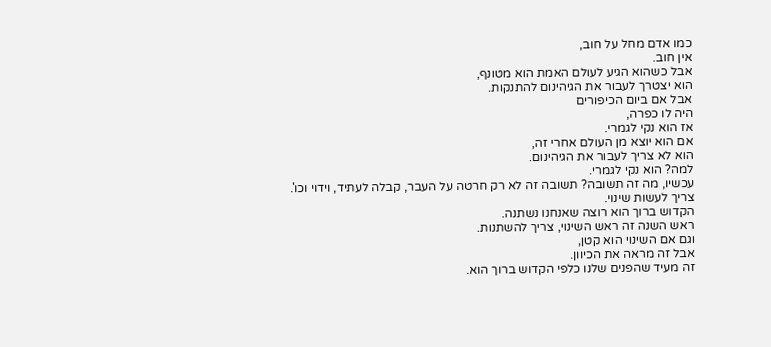כמו אדם מחל על חוב,
אין חוב.
אבל כשהוא הגיע לעולם האמת הוא מטונף,
הוא יצטרך לעבור את הגיהינום להתנקות.
אבל אם ביום הכיפורים
היה לו כפרה,
אז הוא נקי לגמרי.
אם הוא יוצא מן העולם אחרי זה,
הוא לא צריך לעבור את הגיהינום.
למה? הוא נקי לגמרי.
עכשיו, מה זה תשובה? תשובה זה לא רק חרטה על העבר, קבלה לעתיד, וידוי וכו'.
צריך לעשות שינוי.
הקדוש ברוך הוא רוצה שאנחנו נשתנה.
ראש השנה זה ראש השינוי, צריך להשתנות.
וגם אם השינוי הוא קטן,
אבל זה מראה את הכיוון.
זה מעיד שהפנים שלנו כלפי הקדוש ברוך הוא.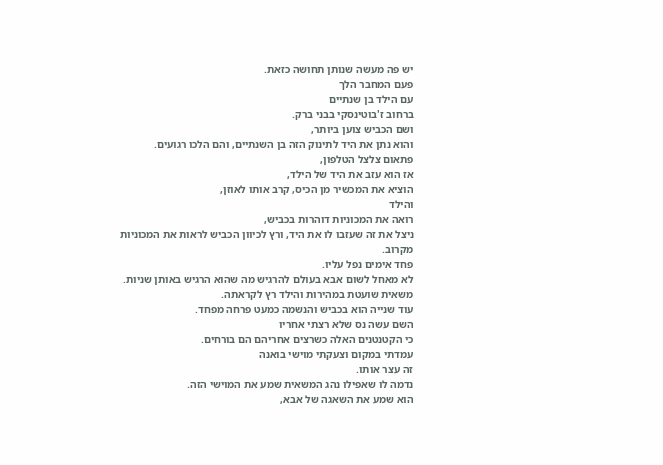יש פה מעשה שנותן תחושה כזאת.
פעם המחבר הלך
עם הילד בן שנתיים
ברחוב ז'בוטינסקי בבני ברק.
ושם הכביש צוען ביותר,
והוא נתן את היד לתינוק הזה בן השנתיים, והם הלכו רגועים.
פתאום צלצל הטלפון,
אז הוא עזב את היד של הילד,
הוציא את המכשיר מן הכיס, קרב אותו לאוזן,
והילד
רואה את המכוניות דוהרות בכביש,
ניצל את זה שעזבו לו את היד, ורץ לכיוון הכביש לראות את המכוניות מקרוב.
פחד אימים נפל עליו.
לא מאחל לשום אבא בעולם להרגיש מה שהוא הרגיש באותן שניות.
משאית שועטת במהירות והילד רץ לקראתה.
עוד שנייה הוא בכביש והנשמה כמעט פרחה מפחד.
השם עשה נס שלא רצתי אחריו
כי הקטנטנים האלה כשרצים אחריהם הם בורחים.
עמדתי במקום וצעקתי מוישי בואנה
זה עצר אותו.
נדמה לו שאפילו נהג המשאית שמע את המוישי הזה.
הוא שמע את השאגה של אבא,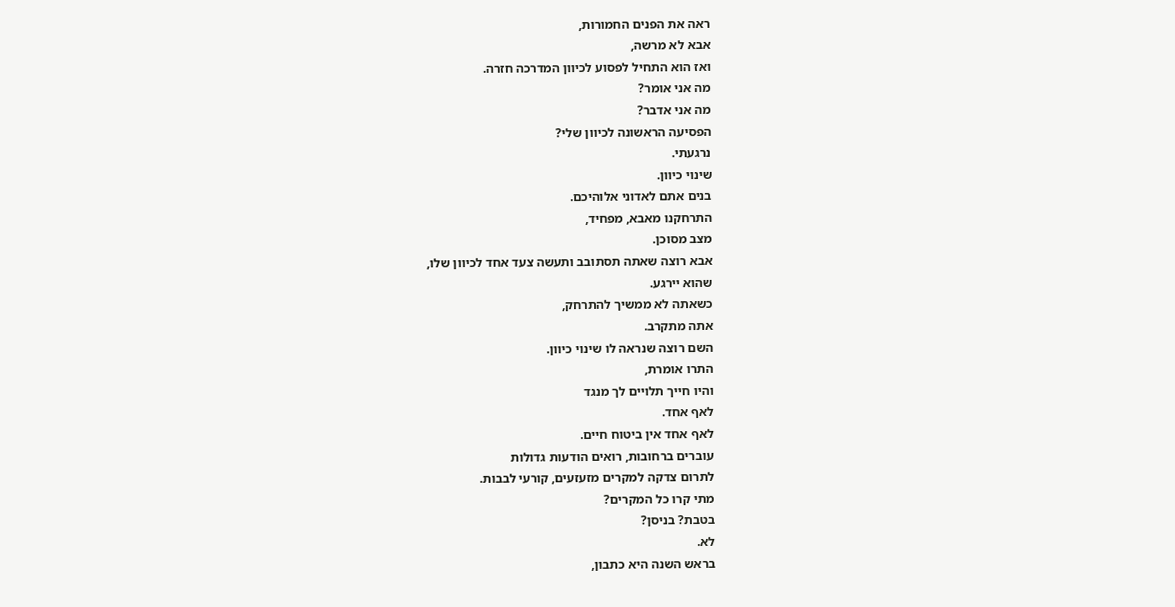ראה את הפנים החמורות,
אבא לא מרשה,
ואז הוא התחיל לפסוע לכיוון המדרכה חזרה.
מה אני אומר?
מה אני אדבר?
הפסיעה הראשונה לכיוון שלי?
נרגעתי.
שינוי כיוון.
בנים אתם לאדוני אלוהיכם.
התרחקנו מאבא, מפחיד,
מצב מסוכן.
אבא רוצה שאתה תסתובב ותעשה צעד אחד לכיוון שלו,
שהוא יירגע.
כשאתה לא ממשיך להתרחק,
אתה מתקרב.
השם רוצה שנראה לו שינוי כיוון.
התרו אומרת,
והיו חייך תלויים לך מנגד
לאף אחד.
לאף אחד אין ביטוח חיים.
עוברים ברחובות, רואים הודעות גדולות
לתרום צדקה למקרים מזעזעים, קורעי לבבות.
מתי קרו כל המקרים?
בטבת? בניסן?
לא.
בראש השנה היא כתבון,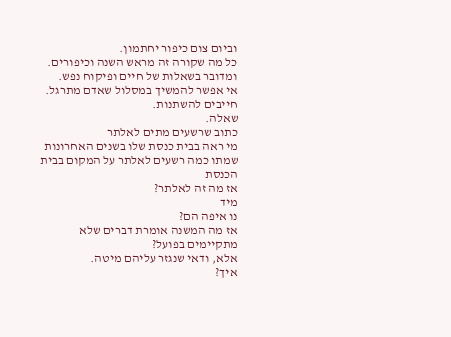וביום צום כיפור יחתמון.
כל מה שקורה זה מראש השנה וכיפורים.
ומדובר בשאלות של חיים ופיקוח נפש.
אי אפשר להמשיך במסלול שאדם מתרגל.
חייבים להשתנות.
שאלה.
כתוב שרשעים מתים לאלתר
מי ראה בבית כנסת שלו בשנים האחרונות
שמתו כמה רשעים לאלתר על המקום בבית הכנסת
אז מה זה לאלתר?
מיד
נו איפה הם?
אז מה המשנה אומרת דברים שלא מתקיימים בפועל?
אלא, ודאי שנגזר עליהם מיטה.
איך?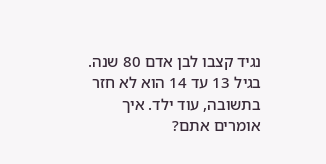נגיד קצבו לבן אדם 80 שנה.
בגיל 13 עד 14 הוא לא חזר בתשובה, עוד ילד. איך אומרים אתם?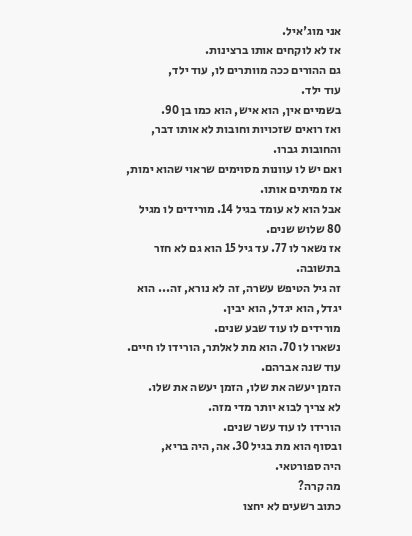אני מוג'איל.
אז לא לוקחים אותו ברצינות.
גם ההורים ככה מוותרים לו, עוד ילד,
עוד ילד.
בשמיים אין, הוא איש, הוא כמו בן 90.
ואז רואים שזכויות וחובות לא אותו דבר, והחובות גברו.
ואם יש לו עוונות מסוימים שראוי שהוא ימות,
אז ממיתים אותו.
אבל הוא לא עומד בגיל 14. מורידים לו מגיל 80 שלוש שנים.
אז נשאר לו 77. עד גיל 15 הוא גם לא חזר בתשובה.
זה גיל הטיפש עשרה, זה לא נורא, זה... הוא יגדל, הוא יגדל, הוא יבין.
מורידים לו עוד שבע שנים.
נשארו לו 70. הוא מת לאלתר, הורידו לו חיים.
עוד שנה אברהם.
הזמן יעשה את שלו, הזמן יעשה את שלו.
לא צריך לבוא יותר מדי מזה.
הורידו לו עוד עשר שנים.
ובסוף הוא מת בגיל 30. אה, היה בריא,
היה ספורטאי.
מה קרה?
כתוב רשעים לא יחצו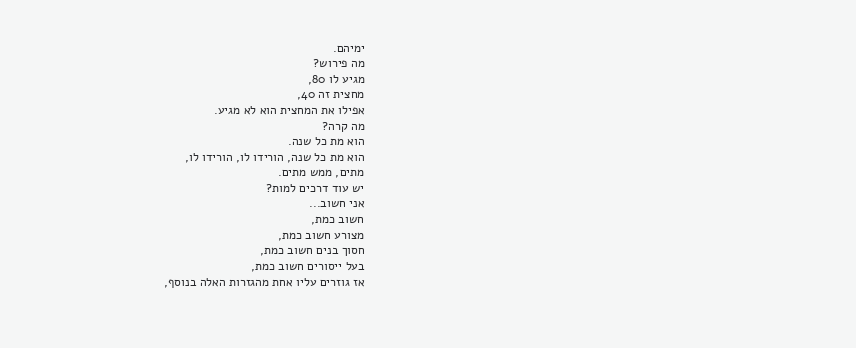ימיהם.
מה פירוש?
מגיע לו 80,
מחצית זה 40,
אפילו את המחצית הוא לא מגיע.
מה קרה?
הוא מת כל שנה.
הוא מת כל שנה, הורידו לו, הורידו לו,
מתים, ממש מתים.
יש עוד דרכים למות?
אני חשוב...
חשוב כמת,
מצורע חשוב כמת,
חסוך בנים חשוב כמת,
בעל ייסורים חשוב כמת,
אז גוזרים עליו אחת מהגזרות האלה בנוסף,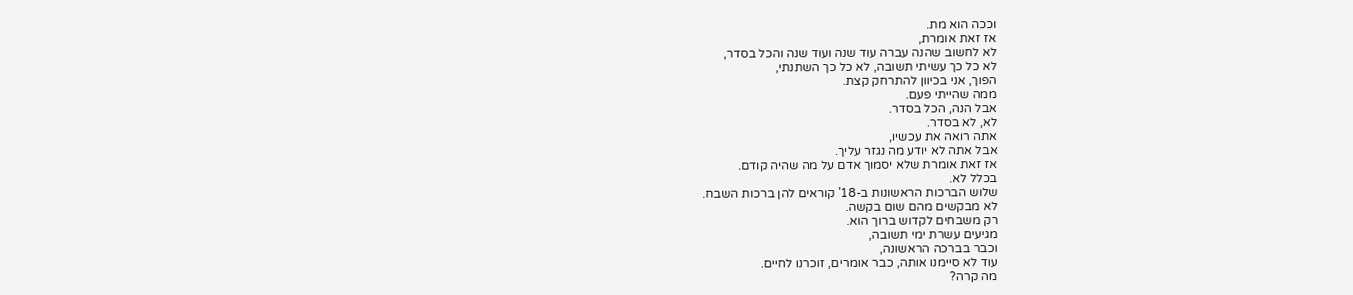וככה הוא מת.
אז זאת אומרת,
לא לחשוב שהנה עברה עוד שנה ועוד שנה והכל בסדר,
לא כל כך עשיתי תשובה, לא כל כך השתנתי,
הפוך, אני בכיוון להתרחק קצת.
ממה שהייתי פעם.
אבל הנה, הכל בסדר.
לא, לא בסדר.
אתה רואה את עכשיו,
אבל אתה לא יודע מה נגזר עליך.
אז זאת אומרת שלא יסמוך אדם על מה שהיה קודם.
בכלל לא.
שלוש הברכות הראשונות ב-18' קוראים להן ברכות השבח.
לא מבקשים מהם שום בקשה.
רק משבחים לקדוש ברוך הוא.
מגיעים עשרת ימי תשובה,
וכבר בברכה הראשונה,
עוד לא סיימנו אותה, כבר אומרים, זוכרנו לחיים.
מה קרה?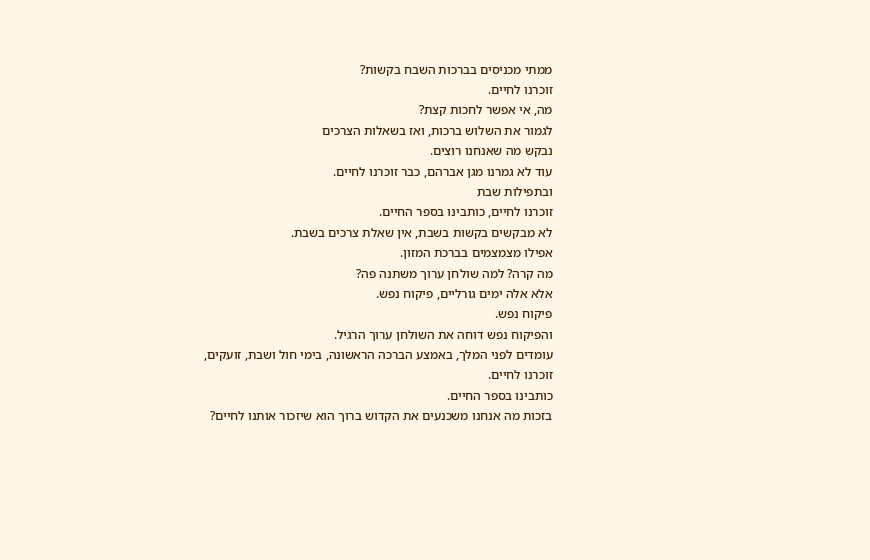ממתי מכניסים בברכות השבח בקשות?
זוכרנו לחיים.
מה, אי אפשר לחכות קצת?
לגמור את השלוש ברכות, ואז בשאלות הצרכים
נבקש מה שאנחנו רוצים.
עוד לא גמרנו מגן אברהם, כבר זוכרנו לחיים.
ובתפילות שבת
זוכרנו לחיים, כותבינו בספר החיים.
לא מבקשים בקשות בשבת, אין שאלת צרכים בשבת.
אפילו מצמצמים בברכת המזון.
מה קרה? למה שולחן ערוך משתנה פה?
אלא אלה ימים גורליים, פיקוח נפש.
פיקוח נפש.
והפיקוח נפש דוחה את השולחן ערוך הרגיל.
עומדים לפני המלך, באמצע הברכה הראשונה, בימי חול ושבת, זועקים,
זוכרנו לחיים.
כותבינו בספר החיים.
בזכות מה אנחנו משכנעים את הקדוש ברוך הוא שיזכור אותנו לחיים?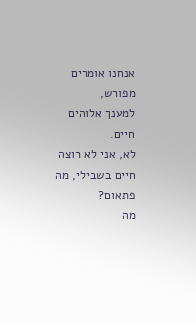אנחנו אומרים מפורש,
למענך אלוהים חיים.
לא, אני לא רוצה חיים בשבילי, מה פתאום?
מה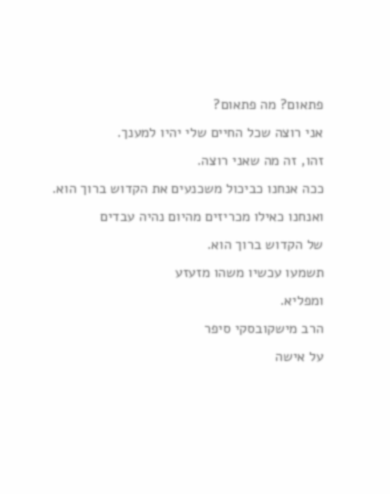פתאום? מה פתאום?
אני רוצה שכל החיים שלי יהיו למענך.
זהו, זה מה שאני רוצה.
ככה אנחנו כביכול משכנעים את הקדוש ברוך הוא.
ואנחנו כאילו מכריזים מהיום נהיה עבדים
של הקדוש ברוך הוא.
תשמעו עכשיו משהו מזעזע
ומפליא.
הרב מישקובסקי סיפר
על אישה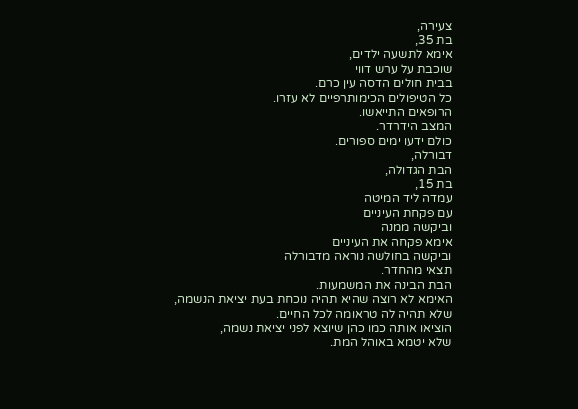צעירה,
בת 35,
אימא לתשעה ילדים,
שוכבת על ערש דווי
בבית חולים הדסה עין כרם.
כל הטיפולים הכימותרפיים לא עזרו.
הרופאים התייאשו.
המצב הידרדר.
כולם ידעו ימים ספורים.
דבורלה,
הבת הגדולה,
בת 15,
עמדה ליד המיטה
עם פקחת העיניים
וביקשה ממנה
אימא פקחה את העיניים
וביקשה בחולשה נוראה מדבורלה
תצאי מהחדר.
הבת הבינה את המשמעות.
האימא לא רוצה שהיא תהיה נוכחת בעת יציאת הנשמה,
שלא תהיה לה טראומה לכל החיים.
הוציאו אותה כמו כהן שיוצא לפני יציאת נשמה,
שלא יטמא באוהל המת.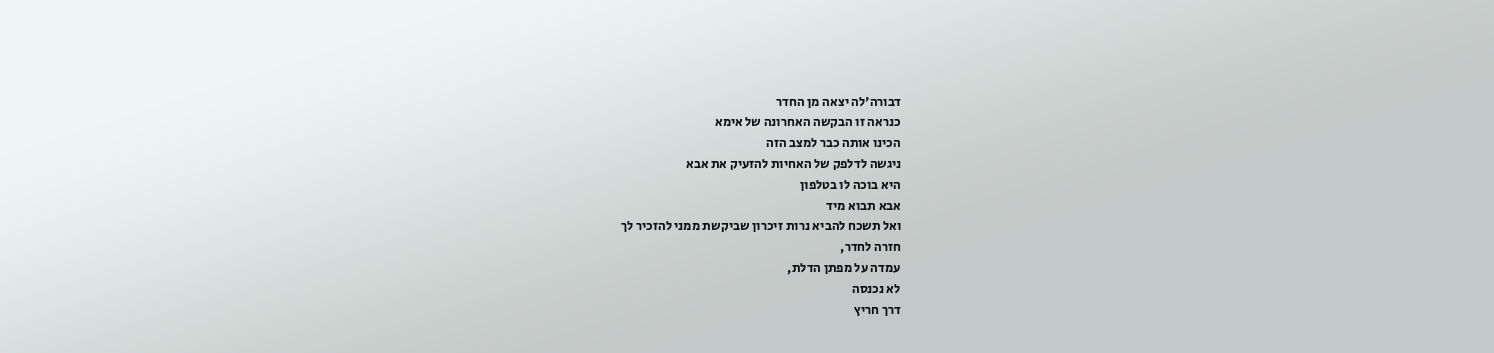דבורה'לה יצאה מן החדר
כנראה זו הבקשה האחרונה של אימא
הכינו אותה כבר למצב הזה
ניגשה לדלפק של האחיות להזעיק את אבא
היא בוכה לו בטלפון
אבא תבוא מיד
ואל תשכח להביא נרות זיכרון שביקשת ממני להזכיר לך
חזרה לחדר,
עמדה על מפתן הדלת,
לא נכנסה
דרך חריץ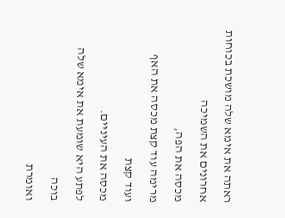ראתה את אימא שלה מושכת בכוחות אחרונים את השמיכה
מכסה את הפה,
מרימה עוד קצת מכסה את האף
ועוד קצת
מכסה את העיניים.
לפתע היא שומעת את אימא שלה
בוכה
ואומרת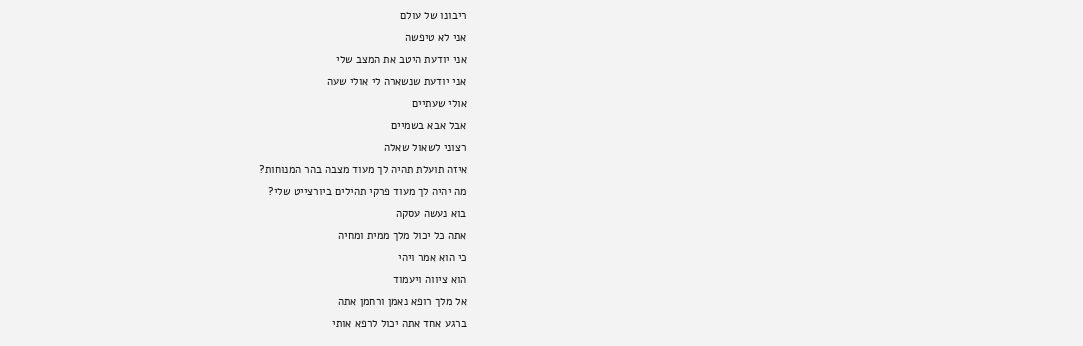ריבונו של עולם
אני לא טיפשה
אני יודעת היטב את המצב שלי
אני יודעת שנשארה לי אולי שעה
אולי שעתיים
אבל אבא בשמיים
רצוני לשאול שאלה
איזה תועלת תהיה לך מעוד מצבה בהר המנוחות?
מה יהיה לך מעוד פרקי תהילים ביורצייט שלי?
בוא נעשה עסקה
אתה כל יכול מלך ממית ומחיה
כי הוא אמר ויהי
הוא ציווה ויעמוד
אל מלך רופא נאמן ורחמן אתה
ברגע אחד אתה יכול לרפא אותי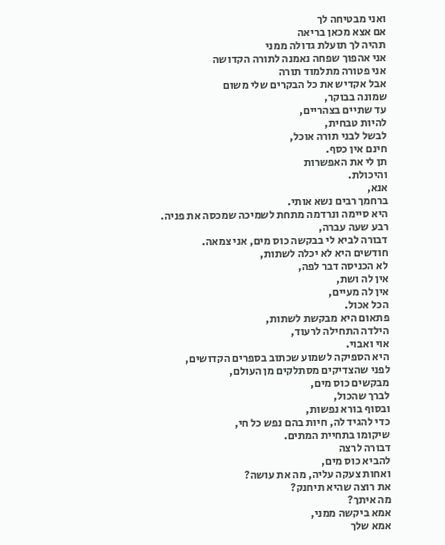ואני מבטיחה לך
אם אצא מכאן בריאה
תהיה לך תועלת גדולה ממני
אני אהפוך שפחה נאמנה לתורה הקדושה
אני פטורה מתלמוד תורה
אבל אקדיש את כל הבקרים שלי משום
שמונה בבוקר,
עד שתיים בצהריים,
להיות טבחית,
לבשל לבני תורה אוכל,
חינם אין כסף.
תן לי את האפשרות
והיכולת.
אנא,
ברחמך רבים נשא אותי.
היא סיימה ונרדמה מתחת לשמיכה שמכסה את פניה.
רבע שעה עברה,
דבורה לביא לי בבקשה כוס מים, אני צמאה.
חודשים היא לא יכלה לשתות,
לא הכניסה דבר לפה,
אין לה ושת,
אין לה מעיים,
הכל אכול.
פתאום היא מבקשת לשתות,
הילדה התחילה לרעוד,
אוי ואבוי.
היא הספיקה לשמוע שכתוב בספרים הקדושים,
לפני שהצדיקים מסתלקים מן העולם,
מבקשים כוס מים,
לברך שהכול,
ובסוף בורא נפשות,
כדי להגיד לה, חיות בהם נפש כל חי,
שיקומו בתחיית המתים.
דבורה לרצה
להביא כוס מים,
ואחות צעקה עליה, מה את עושה?
את רוצה שהיא תיחנק?
מה איתך?
אמא ביקשה ממני,
אמא שלך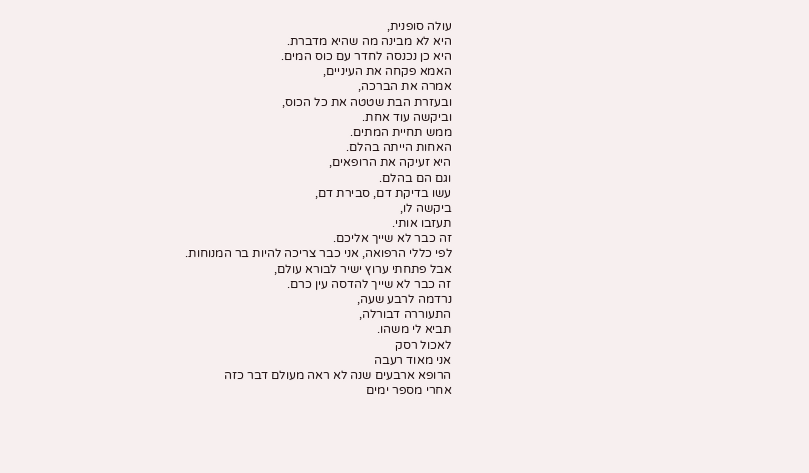עולה סופנית,
היא לא מבינה מה שהיא מדברת.
היא כן נכנסה לחדר עם כוס המים.
האמא פקחה את העיניים,
אמרה את הברכה,
ובעזרת הבת שטטה את כל הכוס,
וביקשה עוד אחת.
ממש תחיית המתים.
האחות הייתה בהלם.
היא זעיקה את הרופאים,
וגם הם בהלם.
עשו בדיקת דם, סבירת דם,
ביקשה לו,
תעזבו אותי.
זה כבר לא שייך אליכם.
לפי כללי הרפואה, אני כבר צריכה להיות בר המנוחות.
אבל פתחתי ערוץ ישיר לבורא עולם,
זה כבר לא שייך להדסה עין כרם.
נרדמה לרבע שעה,
התעוררה דבורלה,
תביא לי משהו.
לאכול רסק
אני מאוד רעבה
הרופא ארבעים שנה לא ראה מעולם דבר כזה
אחרי מספר ימים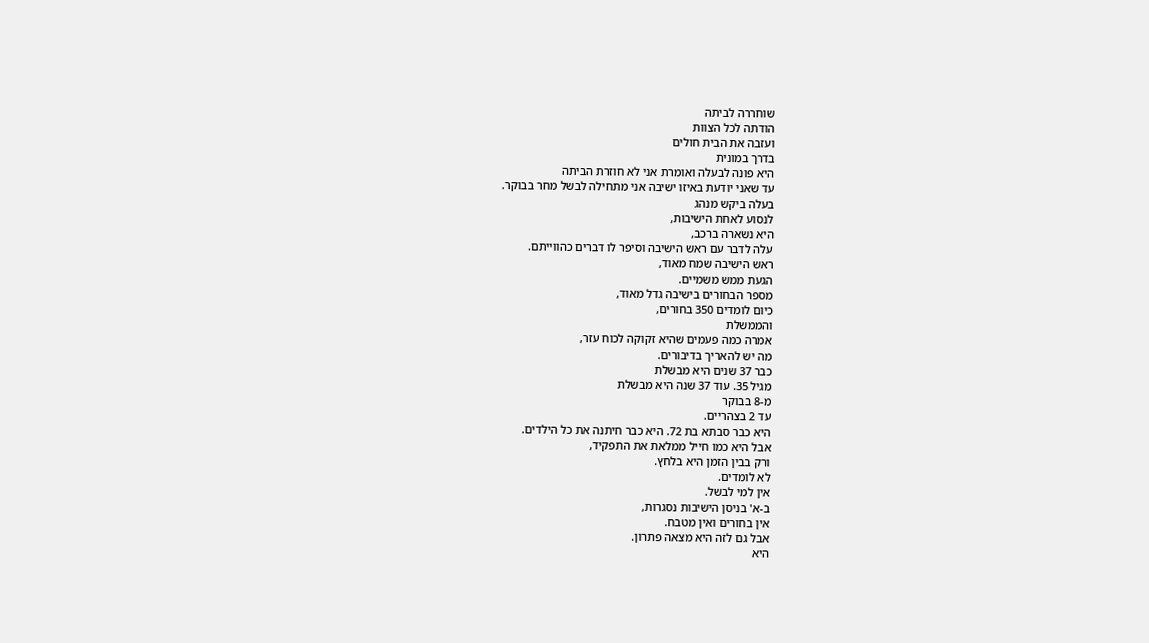שוחררה לביתה
הודתה לכל הצוות
ועזבה את הבית חולים
בדרך במונית
היא פונה לבעלה ואומרת אני לא חוזרת הביתה
עד שאני יודעת באיזו ישיבה אני מתחילה לבשל מחר בבוקר.
בעלה ביקש מנהג
לנסוע לאחת הישיבות,
היא נשארה ברכב,
עלה לדבר עם ראש הישיבה וסיפר לו דברים כהווייתם.
ראש הישיבה שמח מאוד,
הגעת ממש משמיים.
מספר הבחורים בישיבה גדל מאוד,
כיום לומדים 350 בחורים,
והממשלת
אמרה כמה פעמים שהיא זקוקה לכוח עזר,
מה יש להאריך בדיבורים.
כבר 37 שנים היא מבשלת
מגיל 35. עוד 37 שנה היא מבשלת
מ-8 בבוקר
עד 2 בצהריים.
היא כבר סבתא בת 72. היא כבר חיתנה את כל הילדים.
אבל היא כמו חייל ממלאת את התפקיד,
ורק בבין הזמן היא בלחץ.
לא לומדים.
אין למי לבשל.
ב-א' בניסן הישיבות נסגרות,
אין בחורים ואין מטבח.
אבל גם לזה היא מצאה פתרון.
היא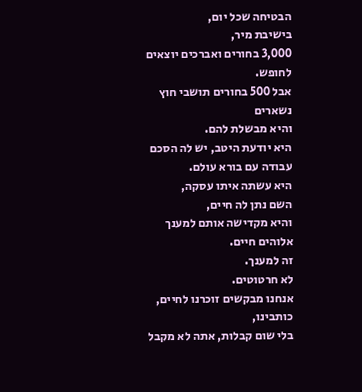הבטיחה שכל יום,
בישיבת מיר,
3,000 בחורים ואברכים יוצאים לחופש.
אבל 500 בחורים תושבי חוץ נשארים
והיא מבשלת להם.
היא יודעת היטב, יש לה הסכם עבודה עם בורא עולם.
היא עשתה איתו עסקה,
השם נתן לה חיים,
והיא מקדישה אותם למענך אלוהים חיים.
זה למענך.
לא חרטוטים.
אנחנו מבקשים זוכרנו לחיים, כותבינו,
בלי שום קבלות, אתה לא מקבל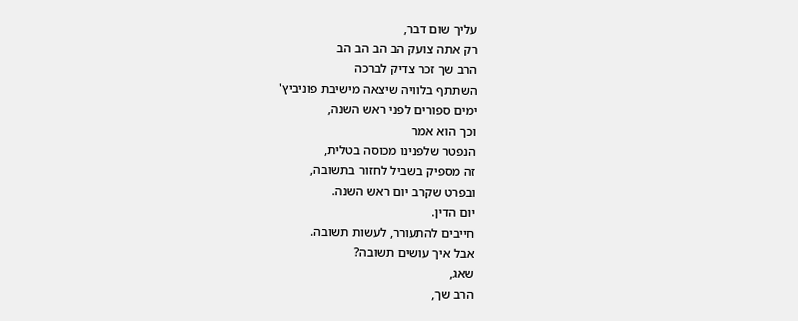עליך שום דבר,
רק אתה צועק הב הב הב הב
הרב שך זכר צדיק לברכה
השתתף בלוויה שיצאה מישיבת פוניביץ'
ימים ספורים לפני ראש השנה,
וכך הוא אמר
הנפטר שלפנינו מכוסה בטלית,
זה מספיק בשביל לחזור בתשובה,
ובפרט שקרב יום ראש השנה.
יום הדין.
חייבים להתעורר, לעשות תשובה.
אבל איך עושים תשובה?
שאג,
הרב שך,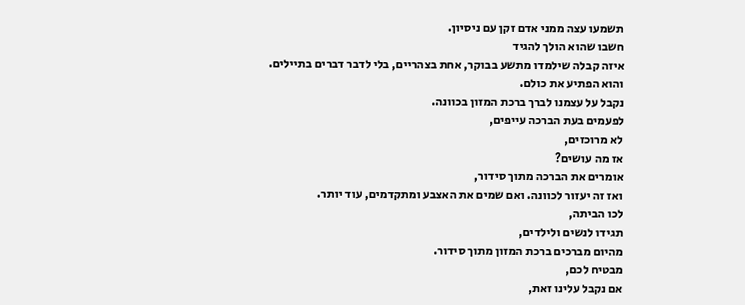תשמעו עצה ממני אדם זקן עם ניסיון.
חשבו שהוא הולך להגיד
איזה קבלה שילמדו מתשע בבוקר, אחת בצהריים, בלי לדבר דברים בתיילים.
והוא הפתיע את כולם.
נקבל על עצמנו לברך ברכת המזון בכוונה.
לפעמים בעת הברכה עייפים,
לא מרוכזים,
אז מה עושים?
אומרים את הברכה מתוך סידור,
ואז זה יעזור לכוונה. ואם שמים את האצבע ומתקדמים, עוד יותר.
לכו הביתה,
תגידו לנשים ולילדים,
מהיום מברכים ברכת המזון מתוך סידור.
מבטיח לכם,
אם נקבל עלינו זאת,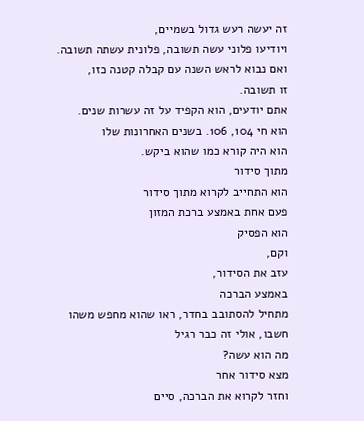זה יעשה רעש גדול בשמיים,
ויודיעו פלוני עשה תשובה, פלונית עשתה תשובה.
ואם נבוא לראש השנה עם קבלה קטנה כזו,
זו תשובה.
אתם יודעים, הוא הקפיד על זה עשרות שנים.
הוא חי 104, 106. בשנים האחרונות שלו
הוא היה קורא כמו שהוא ביקש.
מתוך סידור
הוא התחייב לקרוא מתוך סידור
פעם אחת באמצע ברכת המזון
הוא הפסיק
וקם,
עזב את הסידור,
באמצע הברכה
מתחיל להסתובב בחדר, ראו שהוא מחפש משהו
חשבו, אולי זה כבר רגיל
מה הוא עשה?
מצא סידור אחר
וחזר לקרוא את הברכה, סיים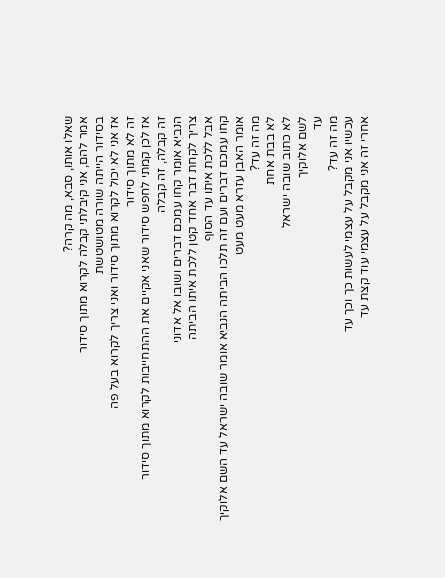שאלו אותו, סבא, מה קרה?
אמר להם, אני קיבלתי קבלה לקרוא מתוך סידור
בסידור הייתה שורה מטושטשת
אז אני לא יכול לקרוא מתוך סידור ואני צריך לקרוא בעל פה
זה לא מתוך סידור
אז לכן קמתי לחפש סידור שאני אקיים את ההתחייבות לקרוא מתוך סידור
זה קבלה, זה קבלה
הנביא אומר קחו עמכם דברים ושובו אל אדוני
צריך לקחת דבר אחד קטן ללכת איתו הביתה
אבל ללכת איתו עד הסוף
קחו עמכם דברים ועם זה תלכו הביתה הנביא אומר שובה ישראל עד השם אלוקיך אומר האבן עזרא מעט מעט
מה זה עד?
לא בבת אחת
לא כתוב שובה ישראל
לשם אלוקיך
עד
מה זה עד?
עכשיו אני מקבל על עצמי לעשות כך וכך עד
אחרי זה אני מקבל על עצמי עוד קצת עד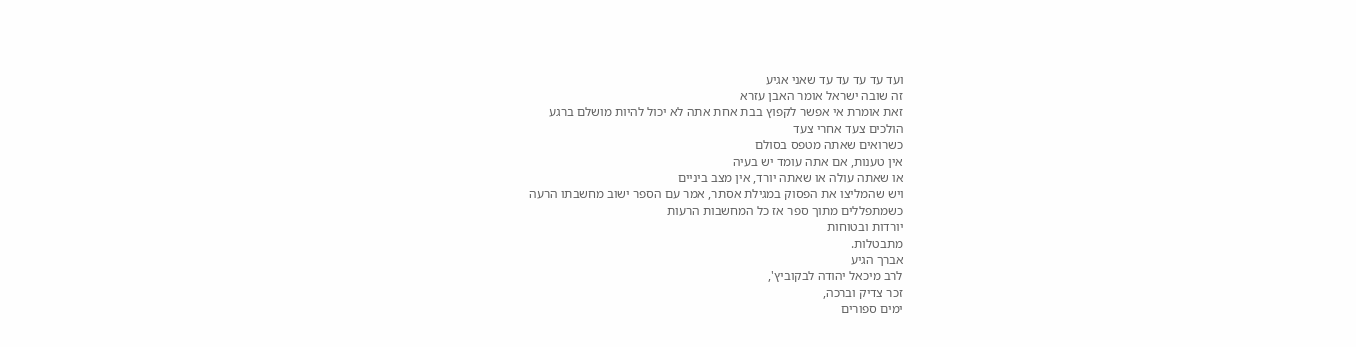ועד עד עד עד עד שאני אגיע
זה שובה ישראל אומר האבן עזרא
זאת אומרת אי אפשר לקפוץ בבת אחת אתה לא יכול להיות מושלם ברגע
הולכים צעד אחרי צעד
כשרואים שאתה מטפס בסולם
אין טענות, אם אתה עומד יש בעיה
או שאתה עולה או שאתה יורד, אין מצב ביניים
ויש שהמליצו את הפסוק במגילת אסתר, אמר עם הספר ישוב מחשבתו הרעה
כשמתפללים מתוך ספר אז כל המחשבות הרעות
יורדות ובטוחות
מתבטלות.
אברך הגיע
לרב מיכאל יהודה לבקוביץ',
זכר צדיק וברכה,
ימים ספורים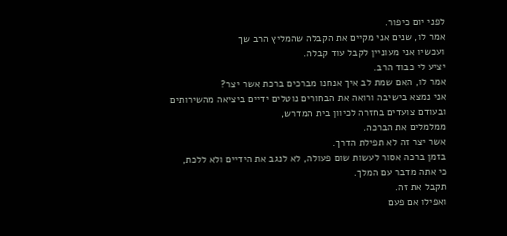לפני יום כיפור.
אמר לו, שנים אני מקיים את הקבלה שהמליץ הרב שך
ועכשיו אני מעוניין לקבל עוד קבלה.
יציע לי כבוד הרב.
אמר לו, האם שמת לב איך אנחנו מברכים ברכת אשר יצר?
אני נמצא בישיבה ורואה את הבחורים נוטלים ידיים ביציאה מהשירותים
ובעודם צועדים בחזרה לכיוון בית המדרש,
ממלמלים את הברכה.
אשר יצר זה לא תפילת הדרך.
בזמן ברכה אסור לעשות שום פעולה, לא לנגב את הידיים ולא ללכת,
כי אתה מדבר עם המלך.
תקבל את זה.
ואפילו אם פעם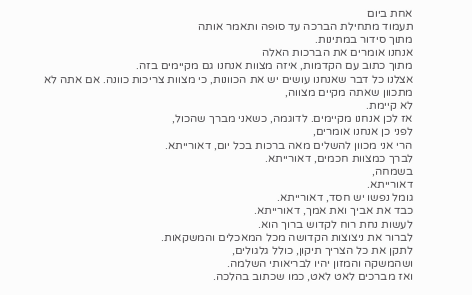אחת ביום
תעמוד מתחילת הברכה עד סופה ותאמר אותה
מתוך סידור במתינות.
אנחנו אומרים את הברכות האלה
מתוך כתוב עם הקדמות, איזה מצוות אנחנו גם מקיימים בזה.
אצלנו כל דבר שאנחנו עושים יש את הכוונות, כי מצוות צריכות כוונה. אם אתה לא מתכוון שאתה מקיים מצווה,
לא קיימת.
אז לכן אנחנו מקיימים. לדוגמה, כשאני מברך שהכול,
לפני כן אנחנו אומרים,
הרי אני מכוון להשלים מאה ברכות בכל יום, דאורייתא.
לברך כמצוות חכמים, דאורייתא.
בשמחה,
דאורייתא.
גומל נפשו יש חסד, דאורייתא.
כבד את אביך ואת אמך, דאורייתא.
לעשות נחת רוח לקדוש ברוך הוא.
לברור את ניצוצות הקדושה מכל המאכלים והמשקאות.
לתקן את כל הצריך תיקון, כולל גלגולים,
ושהמשקה והמזון יהיו לבריאותי השלמה.
ואז מברכים לאט לאט, כמו שכתוב בהלכה.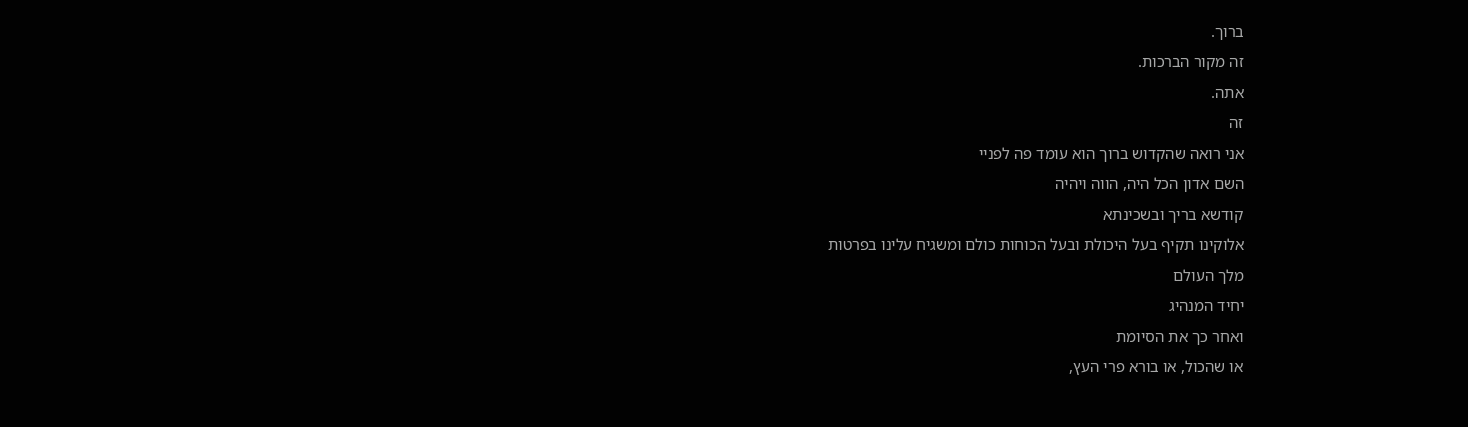ברוך.
זה מקור הברכות.
אתה.
זה
אני רואה שהקדוש ברוך הוא עומד פה לפניי
השם אדון הכל היה, הווה ויהיה
קודשא בריך ובשכינתא
אלוקינו תקיף בעל היכולת ובעל הכוחות כולם ומשגיח עלינו בפרטות
מלך העולם
יחיד המנהיג
ואחר כך את הסיומת
או שהכול, או בורא פרי העץ,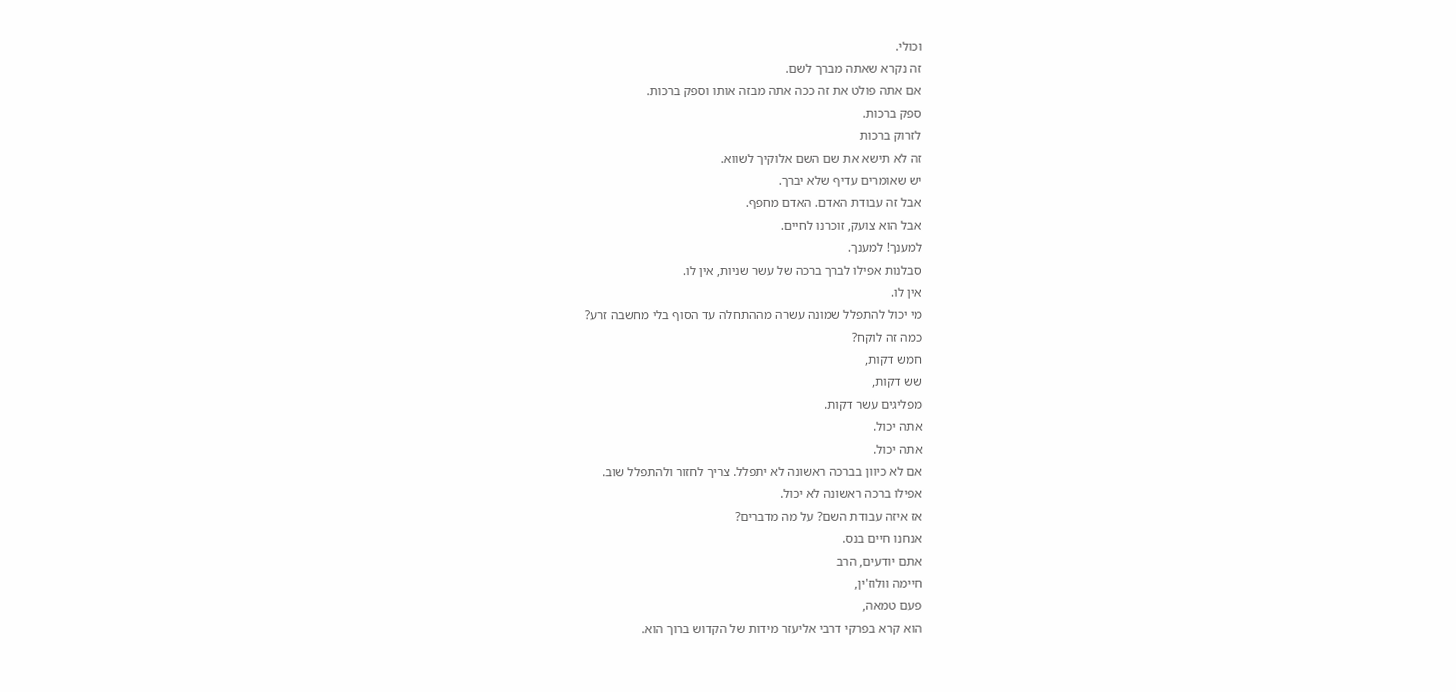וכולי.
זה נקרא שאתה מברך לשם.
אם אתה פולט את זה ככה אתה מבזה אותו וספק ברכות.
ספק ברכות.
לזרוק ברכות
זה לא תישא את שם השם אלוקיך לשווא.
יש שאומרים עדיף שלא יברך.
אבל זה עבודת האדם. האדם מחפף.
אבל הוא צועק, זוכרנו לחיים.
למענך! למענך.
סבלנות אפילו לברך ברכה של עשר שניות, אין לו.
אין לו.
מי יכול להתפלל שמונה עשרה מההתחלה עד הסוף בלי מחשבה זרע?
כמה זה לוקח?
חמש דקות,
שש דקות,
מפליגים עשר דקות.
אתה יכול.
אתה יכול.
אם לא כיוון בברכה ראשונה לא יתפלל. צריך לחזור ולהתפלל שוב.
אפילו ברכה ראשונה לא יכול.
אז איזה עבודת השם? על מה מדברים?
אנחנו חיים בנס.
אתם יודעים, הרב
חיימה וולוז'ין,
פעם טמאה,
הוא קרא בפרקי דרבי אליעזר מידות של הקדוש ברוך הוא.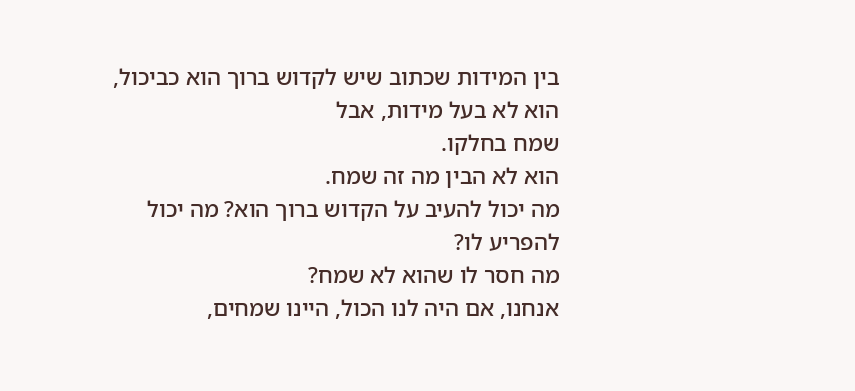בין המידות שכתוב שיש לקדוש ברוך הוא כביכול, הוא לא בעל מידות, אבל
שמח בחלקו.
הוא לא הבין מה זה שמח.
מה יכול להעיב על הקדוש ברוך הוא? מה יכול להפריע לו?
מה חסר לו שהוא לא שמח?
אנחנו, אם היה לנו הכול, היינו שמחים,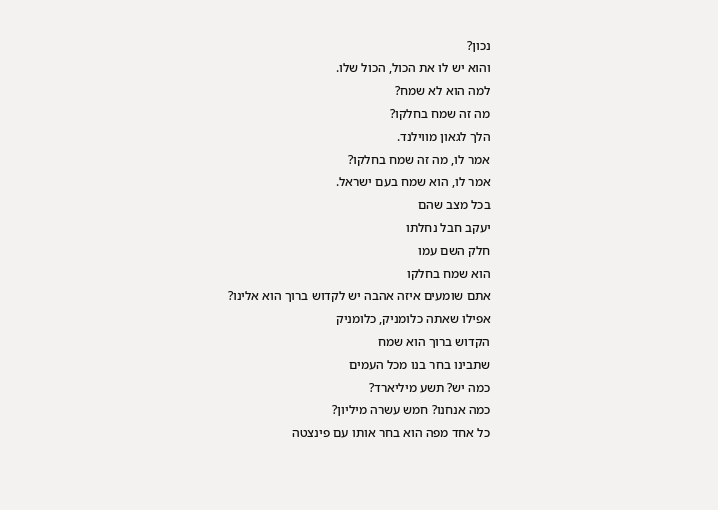נכון?
והוא יש לו את הכול, הכול שלו.
למה הוא לא שמח?
מה זה שמח בחלקו?
הלך לגאון מווילנד.
אמר לו, מה זה שמח בחלקו?
אמר לו, הוא שמח בעם ישראל.
בכל מצב שהם
יעקב חבל נחלתו
חלק השם עמו
הוא שמח בחלקו
אתם שומעים איזה אהבה יש לקדוש ברוך הוא אלינו?
אפילו שאתה כלומניק, כלומניק
הקדוש ברוך הוא שמח
שתבינו בחר בנו מכל העמים
כמה יש? תשע מיליארד?
כמה אנחנו? חמש עשרה מיליון?
כל אחד מפה הוא בחר אותו עם פינצטה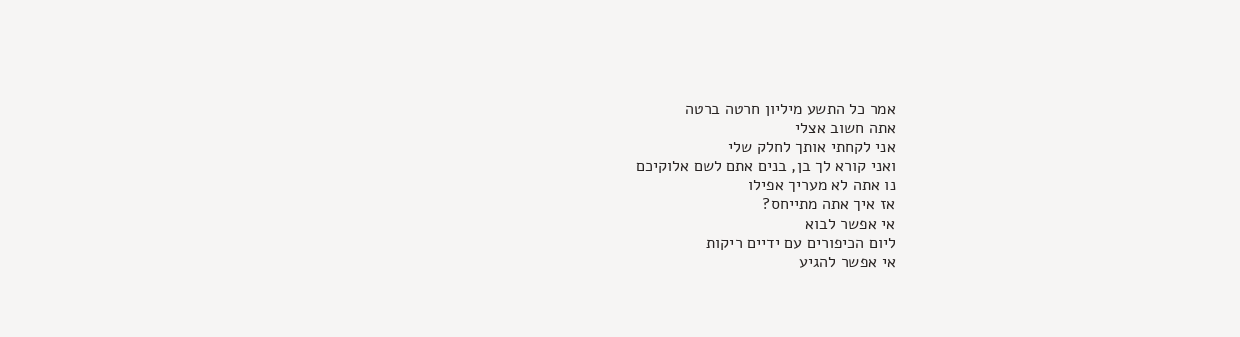אמר כל התשע מיליון חרטה ברטה
אתה חשוב אצלי
אני לקחתי אותך לחלק שלי
ואני קורא לך בן, בנים אתם לשם אלוקיכם
נו אתה לא מעריך אפילו
אז איך אתה מתייחס?
אי אפשר לבוא
ליום הכיפורים עם ידיים ריקות
אי אפשר להגיע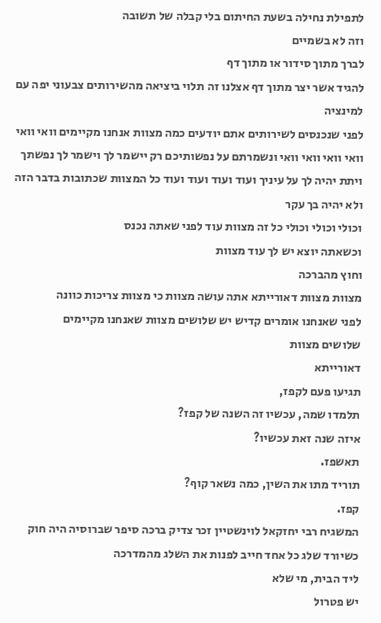לתפילת נחילה בשעת החיתום בלי קבלה של תשובה
וזה לא בשמיים
לברך מתוך סידור או מתוך דף
להגיד אשר יצר מתוך דף אצלנו זה תלוי ביציאה מהשירותים צבעוני יפה עם למינציה
לפני שנכנסים לשירותים אתם יודעים כמה מצוות אנחנו מקיימים וואי וואי וואי וואי וואי וואי ונשמרתם על נפשותיכם רק יישמר לך וישמר לך נפשתך ויתת יהיה לך על עיניך ועוד ועוד ועוד ועוד כל המצוות שכתובות בדבר הזה
ולא יהיה בך עקר
וכולי וכולי וכולי כל זה מצוות עוד לפני שאתה נכנס
וכשאתה יוצא יש לך עוד מצוות
וחוץ מהברכה
מצוות מצוות דאורייתא אתה עושה מצוות כי מצוות צריכות כוונה
לפני שאנחנו אומרים קדיש יש שלושים מצוות שאנחנו מקיימים
שלושים מצוות
דאורייתא
תגיעו פעם לקפז,
תלמדו שמה, עכשיו זה השנה של קפז?
איזה שנה זאת עכשיו?
תאשפז.
תוריד מתו את השין, כמה נשאר קוף?
קפז.
המשגיח רבי יחזקאל לוינשטיין זכר צדיק ברכה סיפר שברוסיה היה חוק
כשיורד שלג כל אחד חייב לפנות את השלג מהמדרכה
ליד הבית, מי שלא
יש פטרול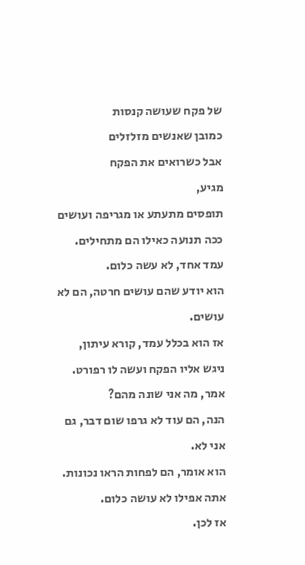של פקח שעושה קנסות
כמובן שאנשים מזלזלים
אבל כשרואים את הפקח
מגיע,
תופסים מתעתע או מגריפה ועושים ככה תנועה כאילו הם מתחילים.
עמד אחד, לא עשה כלום.
הוא יודע שהם עושים חרטה, הם לא עושים.
אז הוא בכלל עמד, קורא עיתון,
ניגש אליו הפקח ועשה לו רפורט.
אמר, מה אני שונה מהם?
הנה, הם עוד לא גרפו שום דבר, גם אני לא.
הוא אומר, הם לפחות הראו נכונות.
אתה אפילו לא עושה כלום.
אז לכן.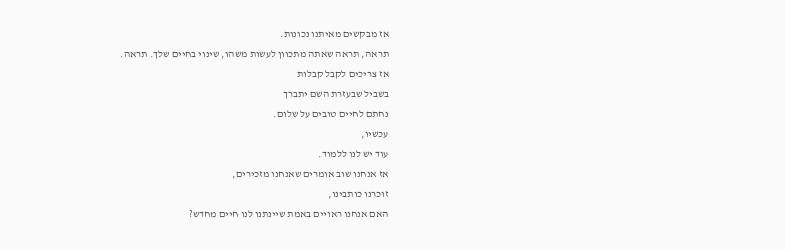אז מבקשים מאיתנו נכונות.
תראה, תראה שאתה מתכוון לעשות משהו, שינוי בחיים שלך. תראה.
אז צריכים לקבל קבלות
בשביל שבעזרת השם יתברך
נחתם לחיים טובים על שלום.
עכשיו,
עוד יש לנו ללמוד.
אז אנחנו שוב אומרים שאנחנו מזכירים,
זוכרנו כותבינו,
האם אנחנו ראויים באמת שיינתנו לנו חיים מחדש?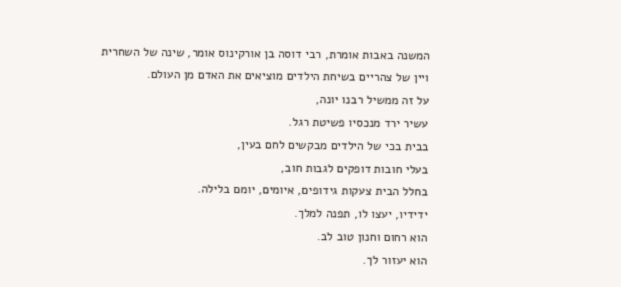המשנה באבות אומרת, רבי דוסה בן אורקינוס אומר, שינה של השחרית
ויין של צהריים בשיחת הילדים מוציאים את האדם מן העולם.
על זה ממשיל רבנו יונה,
עשיר ירד מנכסיו פשיטת רגל.
בבית בכי של הילדים מבקשים לחם בעין,
בעלי חובות דופקים לגבות חוב,
בחלל הבית צעקות גידופים, איומים, יומם בלילה.
ידידיו, יעצו לו, תפנה למלך.
הוא רחום וחנון טוב לב.
הוא יעזור לך.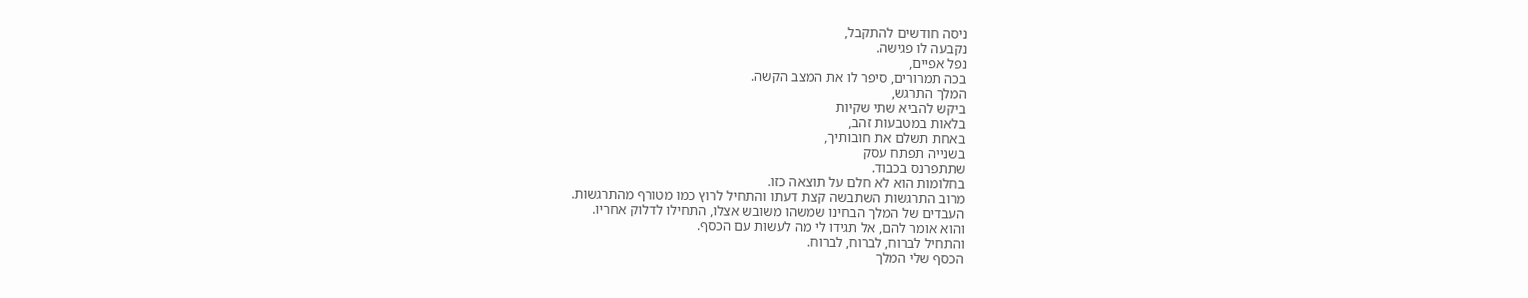ניסה חודשים להתקבל,
נקבעה לו פגישה.
נפל אפיים,
בכה תמרורים, סיפר לו את המצב הקשה.
המלך התרגש,
ביקש להביא שתי שקיות
בלאות במטבעות זהב,
באחת תשלם את חובותיך,
בשנייה תפתח עסק
שתתפרנס בכבוד.
בחלומות הוא לא חלם על תוצאה כזו.
מרוב התרגשות השתבשה קצת דעתו והתחיל לרוץ כמו מטורף מהתרגשות.
העבדים של המלך הבחינו שמשהו משובש אצלו, התחילו לדלוק אחריו.
והוא אומר להם, אל תגידו לי מה לעשות עם הכסף.
והתחיל לברוח, לברוח, לברוח.
הכסף שלי המלך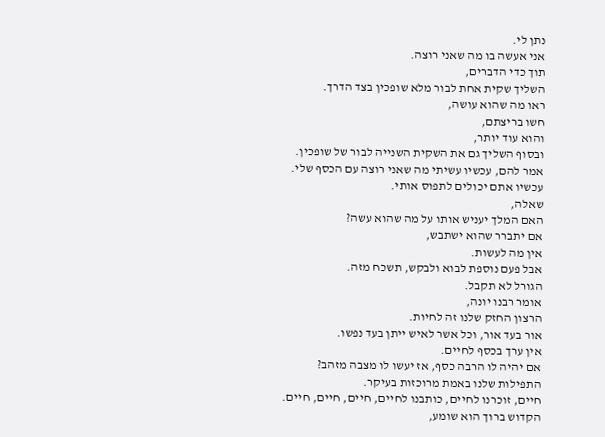נתן לי.
אני אעשה בו מה שאני רוצה.
תוך כדי הדברים,
השליך שקית אחת לבור מלא שופכין בצד הדרך.
ראו מה שהוא עושה,
חשו בריצתם,
והוא עוד יותר,
ובסוף השליך גם את השקית השנייה לבור של שופכין.
אמר להם, עכשיו עשיתי מה שאני רוצה עם הכסף שלי.
עכשיו אתם יכולים לתפוס אותי.
שאלה,
האם המלך יעניש אותו על מה שהוא עשה?
אם יתברר שהוא ישתבש,
אין מה לעשות.
אבל פעם נוספת לבוא ולבקש, תשכח מזה.
הגורל לא תקבל.
אומר רבנו יונה,
הרצון החזק שלנו זה לחיות.
אור בעד אור, וכל אשר לאיש ייתן בעד נפשו.
אין ערך בכסף לחיים.
אם יהיה לו הרבה כסף, אז יעשו לו מצבה מזהב?
התפילות שלנו באמת מרוכזות בעיקר.
חיים, זוכרנו לחיים, כותבנו לחיים, חיים, חיים, חיים.
הקדוש ברוך הוא שומע,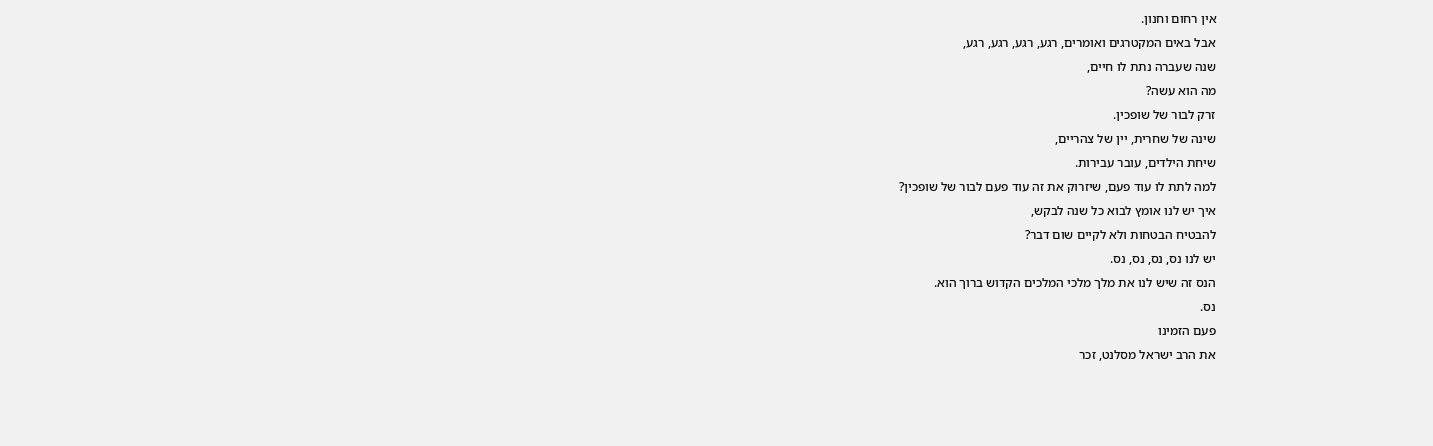אין רחום וחנון.
אבל באים המקטרגים ואומרים, רגע, רגע, רגע, רגע,
שנה שעברה נתת לו חיים,
מה הוא עשה?
זרק לבור של שופכין.
שינה של שחרית, יין של צהריים,
שיחת הילדים, עובר עבירות.
למה לתת לו עוד פעם, שיזרוק את זה עוד פעם לבור של שופכין?
איך יש לנו אומץ לבוא כל שנה לבקש,
להבטיח הבטחות ולא לקיים שום דבר?
יש לנו נס, נס, נס, נס.
הנס זה שיש לנו את מלך מלכי המלכים הקדוש ברוך הוא.
נס.
פעם הזמינו
את הרב ישראל מסלנט, זכר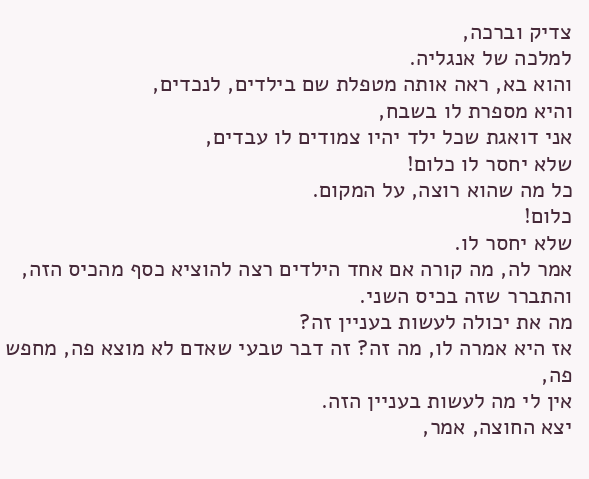צדיק וברכה,
למלכה של אנגליה.
והוא בא, ראה אותה מטפלת שם בילדים, לנכדים,
והיא מספרת לו בשבח,
אני דואגת שכל ילד יהיו צמודים לו עבדים,
שלא יחסר לו כלום!
כל מה שהוא רוצה, על המקום.
כלום!
שלא יחסר לו.
אמר לה, מה קורה אם אחד הילדים רצה להוציא כסף מהכיס הזה,
והתברר שזה בכיס השני.
מה את יכולה לעשות בעניין זה?
אז היא אמרה לו, מה זה? זה דבר טבעי שאדם לא מוצא פה, מחפש פה,
אין לי מה לעשות בעניין הזה.
יצא החוצה, אמר,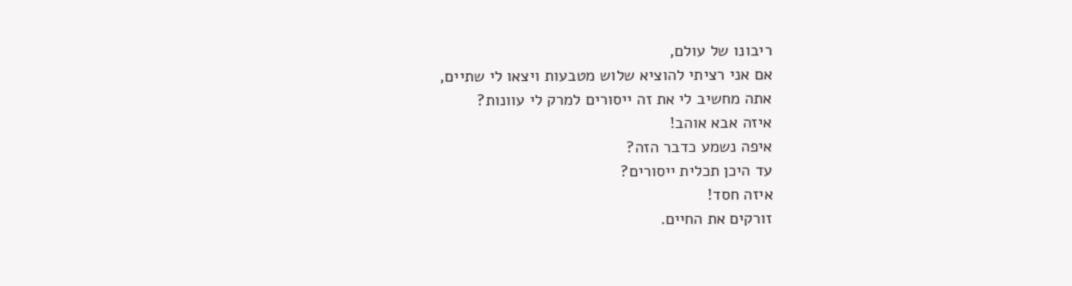ריבונו של עולם,
אם אני רציתי להוציא שלוש מטבעות ויצאו לי שתיים,
אתה מחשיב לי את זה ייסורים למרק לי עוונות?
איזה אבא אוהב!
איפה נשמע כדבר הזה?
עד היכן תכלית ייסורים?
איזה חסד!
זורקים את החיים.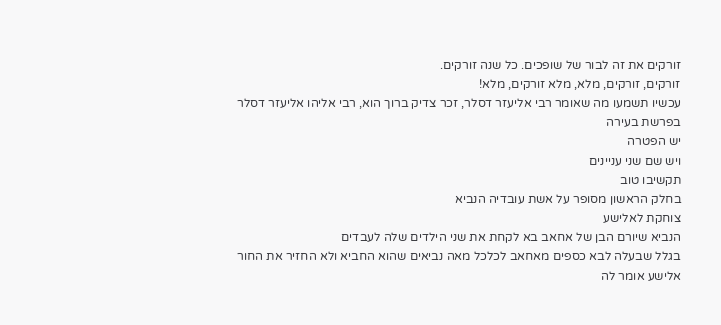זורקים את זה לבור של שופכים. כל שנה זורקים.
זורקים, זורקים, מלא, מלא זורקים, מלא!
עכשיו תשמעו מה שאומר רבי אליעזר דסלר, זכר צדיק ברוך הוא, רבי אליהו אליעזר דסלר
בפרשת בעירה
יש הפטרה
ויש שם שני עניינים
תקשיבו טוב
בחלק הראשון מסופר על אשת עובדיה הנביא
צוחקת לאלישע
הנביא שיורם הבן של אחאב בא לקחת את שני הילדים שלה לעבדים
בגלל שבעלה לבא כספים מאחאב לכלכל מאה נביאים שהוא החביא ולא החזיר את החור
אלישע אומר לה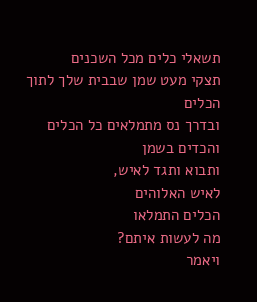תשאלי כלים מכל השכנים
תצקי מעט שמן שבבית שלך לתוך הכלים
ובדרך נס מתמלאים כל הכלים והכדים בשמן
ותבוא ותגד לאיש,
לאיש האלוהים
הכלים התמלאו
מה לעשות איתם?
ויאמר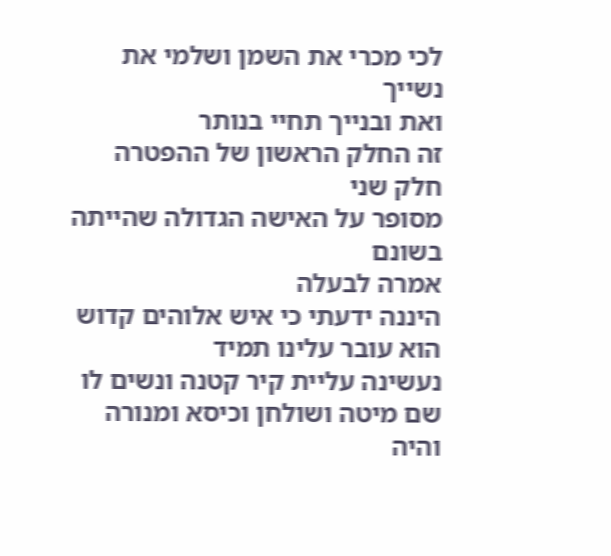לכי מכרי את השמן ושלמי את נשייך
ואת ובנייך תחיי בנותר
זה החלק הראשון של ההפטרה
חלק שני
מסופר על האישה הגדולה שהייתה בשונם
אמרה לבעלה
היננה ידעתי כי איש אלוהים קדוש הוא עובר עלינו תמיד
נעשינה עליית קיר קטנה ונשים לו שם מיטה ושולחן וכיסא ומנורה
והיה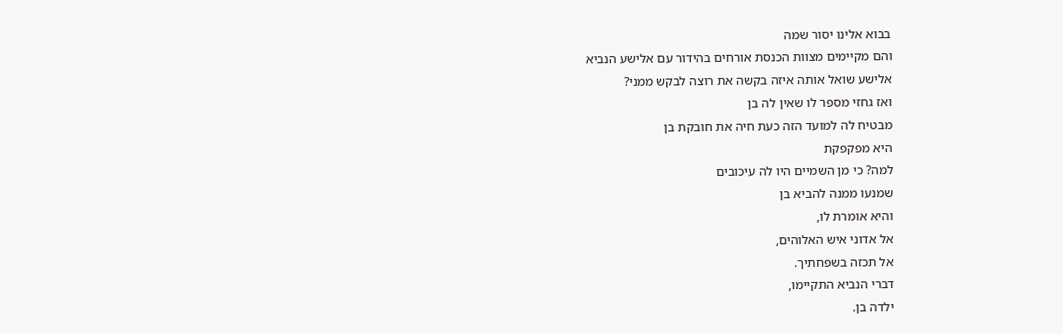בבוא אלינו יסור שמה
והם מקיימים מצוות הכנסת אורחים בהידור עם אלישע הנביא
אלישע שואל אותה איזה בקשה את רוצה לבקש ממני?
ואז גחזי מספר לו שאין לה בן
מבטיח לה למועד הזה כעת חיה את חובקת בן
היא מפקפקת
למה? כי מן השמיים היו לה עיכובים
שמנעו ממנה להביא בן
והיא אומרת לו,
אל אדוני איש האלוהים,
אל תכזה בשפחתיך.
דברי הנביא התקיימו,
ילדה בן.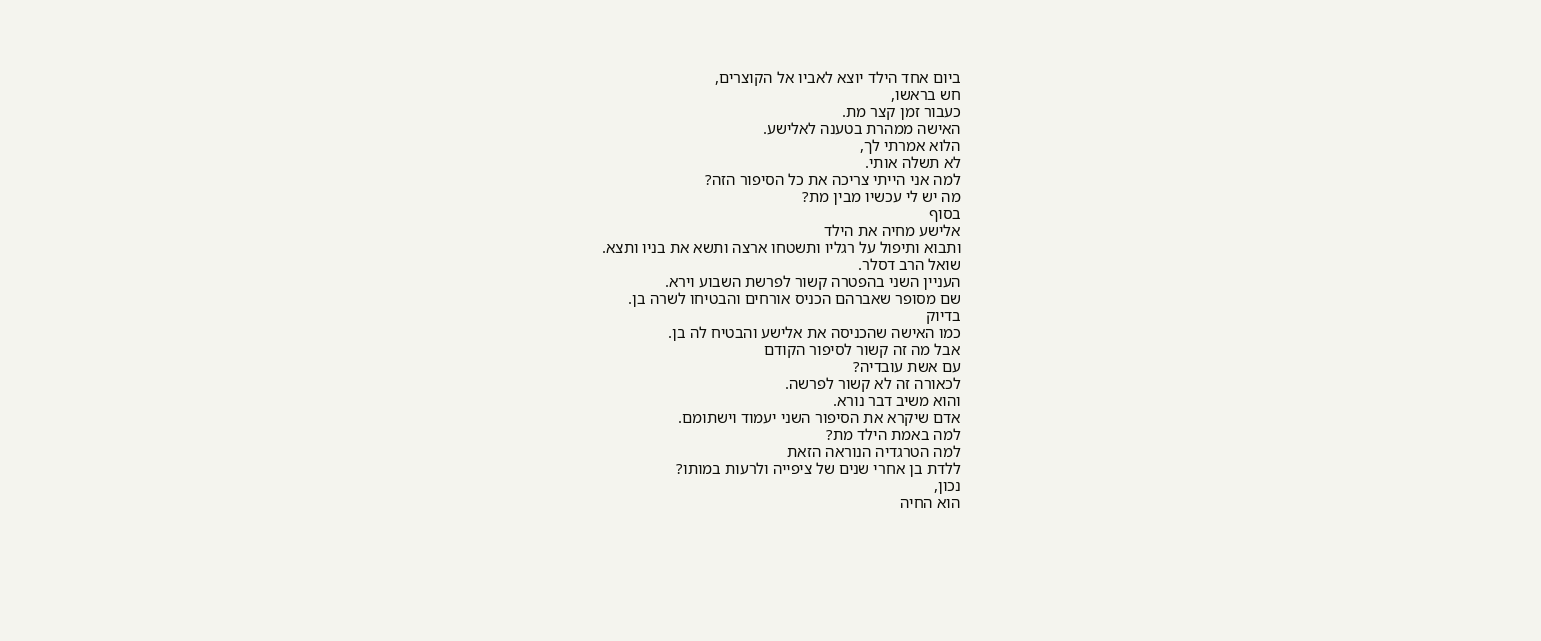ביום אחד הילד יוצא לאביו אל הקוצרים,
חש בראשו,
כעבור זמן קצר מת.
האישה ממהרת בטענה לאלישע.
הלוא אמרתי לך,
לא תשלה אותי.
למה אני הייתי צריכה את כל הסיפור הזה?
מה יש לי עכשיו מבין מת?
בסוף
אלישע מחיה את הילד
ותבוא ותיפול על רגליו ותשטחו ארצה ותשא את בניו ותצא.
שואל הרב דסלר.
העניין השני בהפטרה קשור לפרשת השבוע וירא.
שם מסופר שאברהם הכניס אורחים והבטיחו לשרה בן.
בדיוק
כמו האישה שהכניסה את אלישע והבטיח לה בן.
אבל מה זה קשור לסיפור הקודם
עם אשת עובדיה?
לכאורה זה לא קשור לפרשה.
והוא משיב דבר נורא.
אדם שיקרא את הסיפור השני יעמוד וישתומם.
למה באמת הילד מת?
למה הטרגדיה הנוראה הזאת
ללדת בן אחרי שנים של ציפייה ולרעות במותו?
נכון,
הוא החיה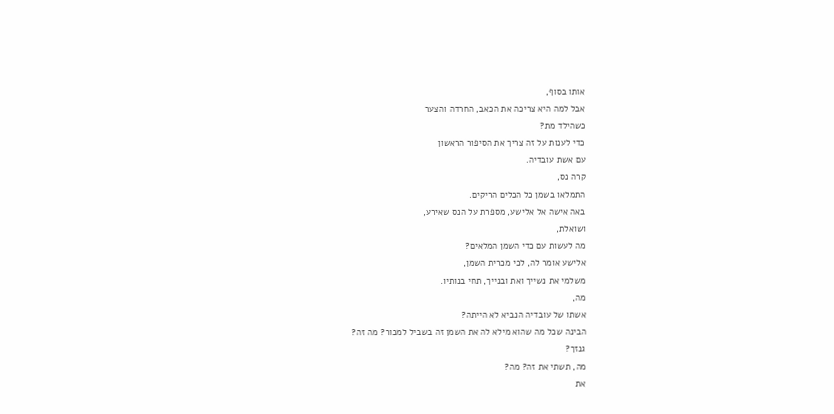אותו בסוף,
אבל למה היא צריכה את הכאב, החרדה והצער
כשהילד מת?
כדי לענות על זה צריך את הסיפור הראשון
עם אשת עובדיה.
קרה נס,
התמלאו בשמן כל הכלים הריקים.
באה אישה אל אלישע, מספרת על הנס שאירע,
ושואלת,
מה לעשות עם כדי השמן המלאים?
אלישע אומר לה, לכי מכרית השמן,
משלמי את נשייך ואת ובנייך, תחי בנותיו.
מה,
אשתו של עובדיה הנביא לא הייתה?
הבינה שכל מה שהוא מילא לה את השמן זה בשביל למכור? מה זה?
גנזך?
מה, תשתי את זה? מה?
את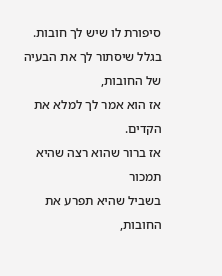סיפורת לו שיש לך חובות.
בגלל שיסתור לך את הבעיה של החובות,
אז הוא אמר לך למלא את הקדים.
אז ברור שהוא רצה שהיא תמכור
בשביל שהיא תפרע את החובות,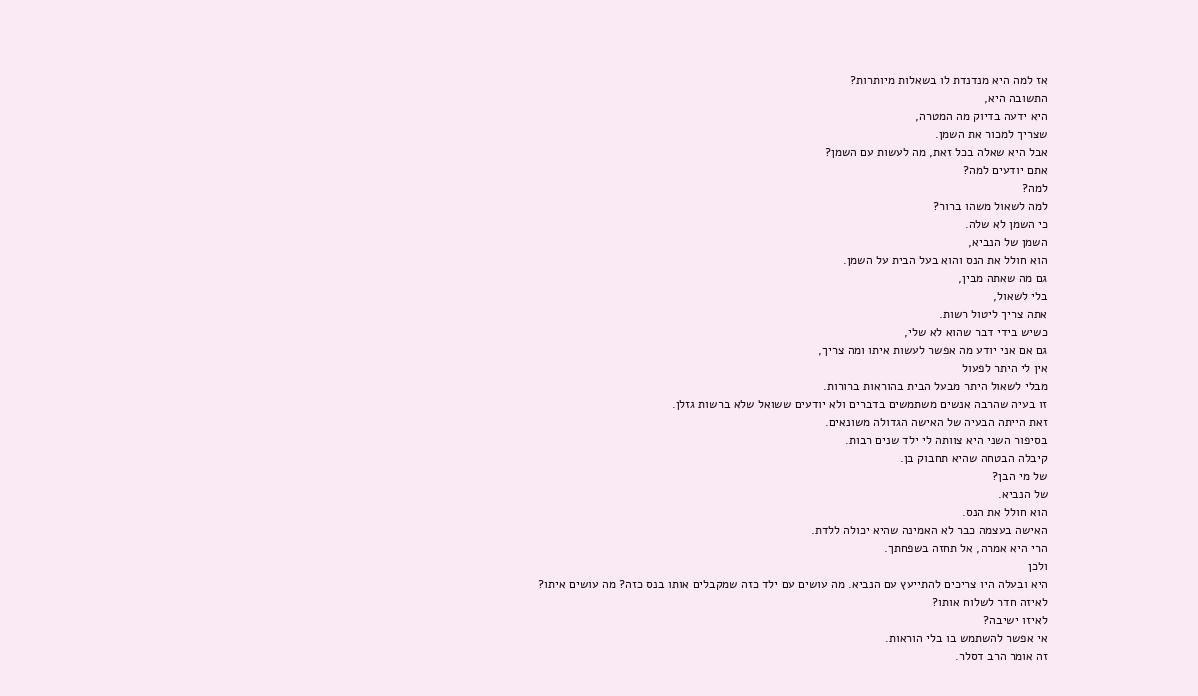אז למה היא מנדנדת לו בשאלות מיותרות?
התשובה היא,
היא ידעה בדיוק מה המטרה,
שצריך למכור את השמן.
אבל היא שאלה בכל זאת, מה לעשות עם השמן?
אתם יודעים למה?
למה?
למה לשאול משהו ברור?
כי השמן לא שלה.
השמן של הנביא,
הוא חולל את הנס והוא בעל הבית על השמן.
גם מה שאתה מבין,
בלי לשאול,
אתה צריך ליטול רשות.
כשיש בידי דבר שהוא לא שלי,
גם אם אני יודע מה אפשר לעשות איתו ומה צריך,
אין לי היתר לפעול
מבלי לשאול היתר מבעל הבית בהוראות ברורות.
זו בעיה שהרבה אנשים משתמשים בדברים ולא יודעים ששואל שלא ברשות גזלן.
זאת הייתה הבעיה של האישה הגדולה משונאים.
בסיפור השני היא צוותה לי ילד שנים רבות.
קיבלה הבטחה שהיא תחבוק בן.
של מי הבן?
של הנביא.
הוא חולל את הנס.
האישה בעצמה כבר לא האמינה שהיא יכולה ללדת.
הרי היא אמרה, אל תחזה בשפחתך.
ולכן
היא ובעלה היו צריכים להתייעץ עם הנביא. מה עושים עם ילד כזה שמקבלים אותו בנס כזה? מה עושים איתו?
לאיזה חדר לשלוח אותו?
לאיזו ישיבה?
אי אפשר להשתמש בו בלי הוראות.
זה אומר הרב דסלר.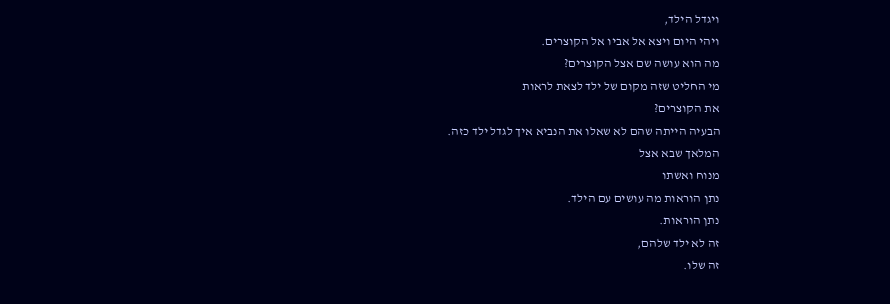ויגדל הילד,
ויהי היום ויצא אל אביו אל הקוצרים.
מה הוא עושה שם אצל הקוצרים?
מי החליט שזה מקום של ילד לצאת לראות
את הקוצרים?
הבעיה הייתה שהם לא שאלו את הנביא איך לגדל ילד כזה.
המלאך שבא אצל
מנוח ואשתו
נתן הוראות מה עושים עם הילד.
נתן הוראות.
זה לא ילד שלהם,
זה שלו.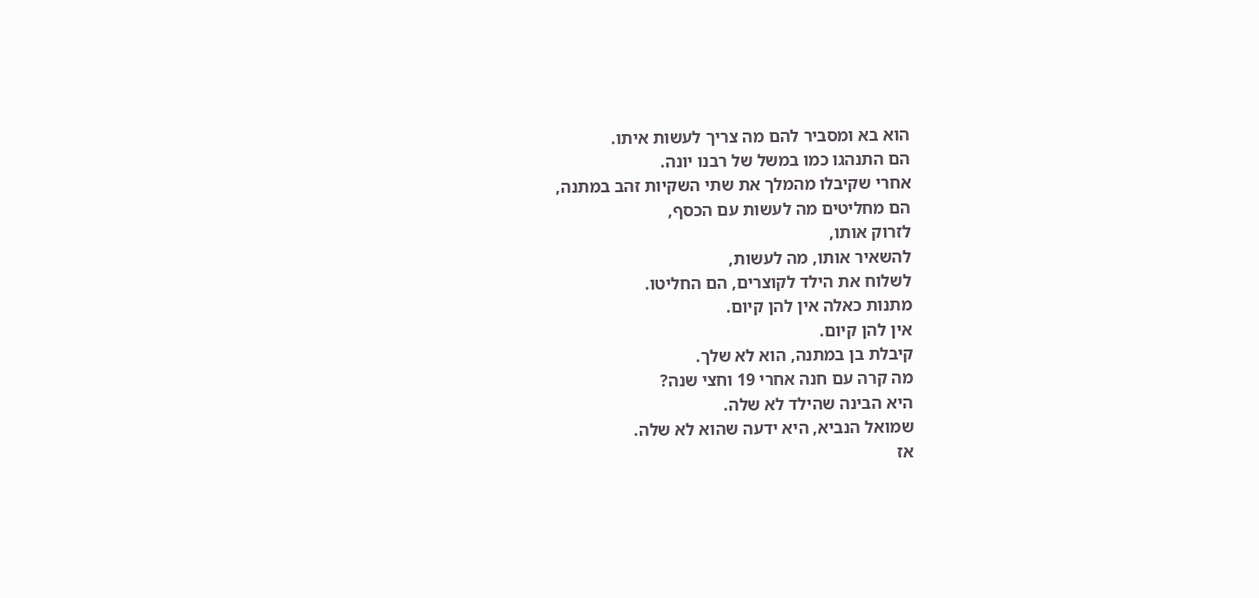הוא בא ומסביר להם מה צריך לעשות איתו.
הם התנהגו כמו במשל של רבנו יונה.
אחרי שקיבלו מהמלך את שתי השקיות זהב במתנה,
הם מחליטים מה לעשות עם הכסף,
לזרוק אותו,
להשאיר אותו, מה לעשות,
לשלוח את הילד לקוצרים, הם החליטו.
מתנות כאלה אין להן קיום.
אין להן קיום.
קיבלת בן במתנה, הוא לא שלך.
מה קרה עם חנה אחרי 19 וחצי שנה?
היא הבינה שהילד לא שלה.
שמואל הנביא, היא ידעה שהוא לא שלה.
אז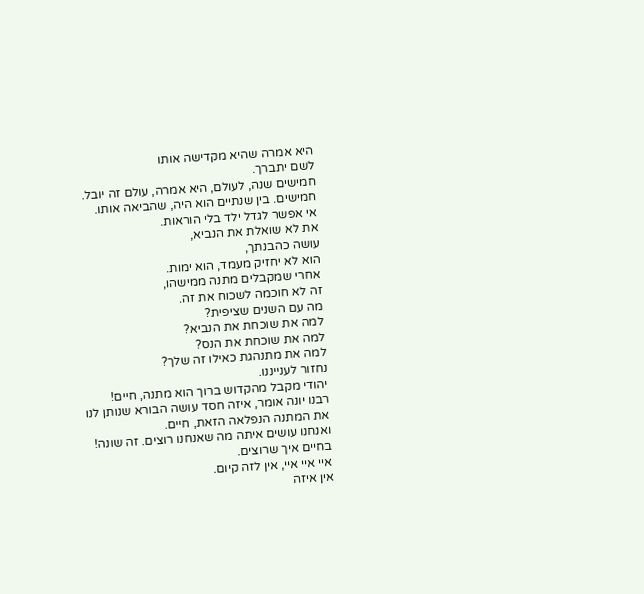היא אמרה שהיא מקדישה אותו
לשם יתברך.
חמישים שנה, לעולם, היא אמרה, עולם זה יובל.
חמישים. בין שנתיים הוא היה, שהביאה אותו.
אי אפשר לגדל ילד בלי הוראות.
את לא שואלת את הנביא,
עושה כהבנתך,
הוא לא יחזיק מעמד, הוא ימות.
אחרי שמקבלים מתנה ממישהו,
זה לא חוכמה לשכוח את זה.
מה עם השנים שציפית?
למה את שוכחת את הנביא?
למה את שוכחת את הנס?
למה את מתנהגת כאילו זה שלך?
נחזור לענייננו.
יהודי מקבל מהקדוש ברוך הוא מתנה, חיים!
רבנו יונה אומר, איזה חסד עושה הבורא שנותן לנו את המתנה הנפלאה הזאת, חיים.
ואנחנו עושים איתה מה שאנחנו רוצים. זה שונה!
בחיים איך שרוצים.
איי איי איי, אין לזה קיום.
אין איזה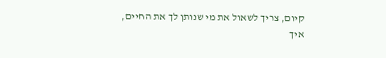קיום, צריך לשאול את מי שנותן לך את החיים,
איך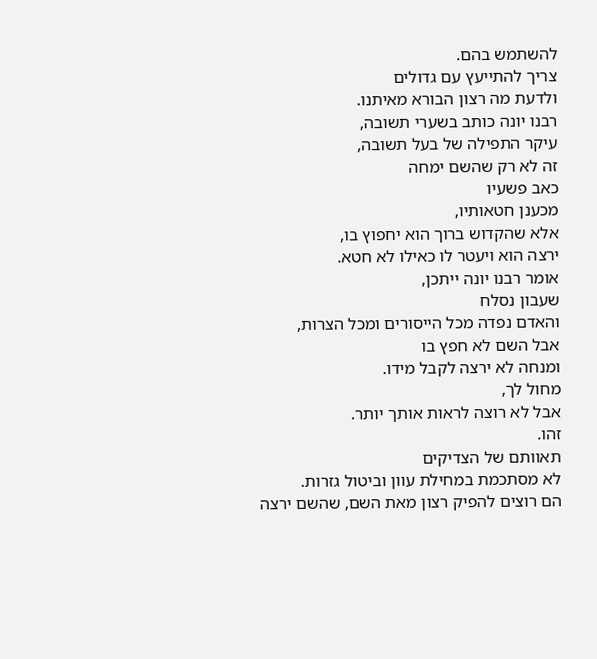להשתמש בהם.
צריך להתייעץ עם גדולים
ולדעת מה רצון הבורא מאיתנו.
רבנו יונה כותב בשערי תשובה,
עיקר התפילה של בעל תשובה,
זה לא רק שהשם ימחה
כאב פשעיו
מכענן חטאותיו,
אלא שהקדוש ברוך הוא יחפוץ בו,
ירצה הוא ויעטר לו כאילו לא חטא.
אומר רבנו יונה ייתכן,
שעבון נסלח
והאדם נפדה מכל הייסורים ומכל הצרות,
אבל השם לא חפץ בו
ומנחה לא ירצה לקבל מידו.
מחול לך,
אבל לא רוצה לראות אותך יותר.
זהו.
תאוותם של הצדיקים
לא מסתכמת במחילת עוון וביטול גזרות.
הם רוצים להפיק רצון מאת השם, שהשם ירצה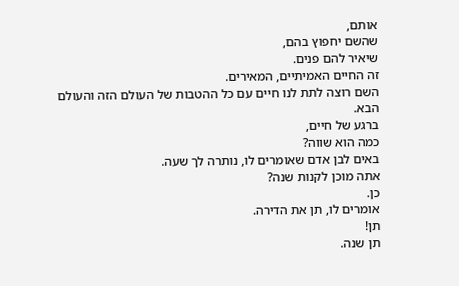אותם,
שהשם יחפוץ בהם,
שיאיר להם פנים.
זה החיים האמיתיים, המאירים.
השם רוצה לתת לנו חיים עם כל ההטבות של העולם הזה והעולם הבא.
ברגע של חיים,
כמה הוא שווה?
באים לבן אדם שאומרים לו, נותרה לך שעה.
אתה מוכן לקנות שנה?
כן.
אומרים לו, תן את הדירה.
תן!
תן שנה.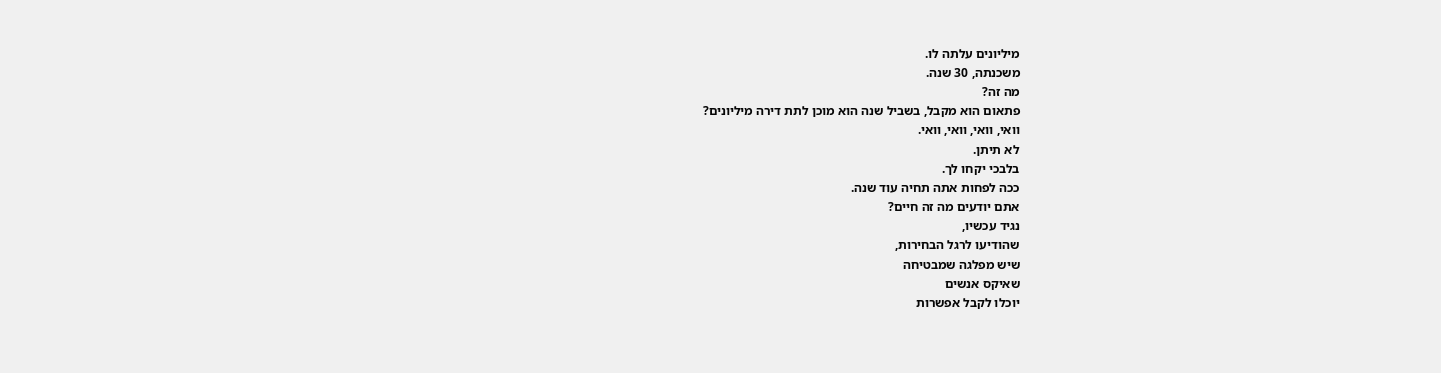מיליונים עלתה לו.
משכנתה, 30 שנה.
מה זה?
פתאום הוא מקבל, בשביל שנה הוא מוכן לתת דירה מיליונים?
וואי, וואי, וואי, וואי.
לא תיתן.
בלבכי יקחו לך.
ככה לפחות אתה תחיה עוד שנה.
אתם יודעים מה זה חיים?
נגיד עכשיו,
שהודיעו לרגל הבחירות,
שיש מפלגה שמבטיחה
שאיקס אנשים
יוכלו לקבל אפשרות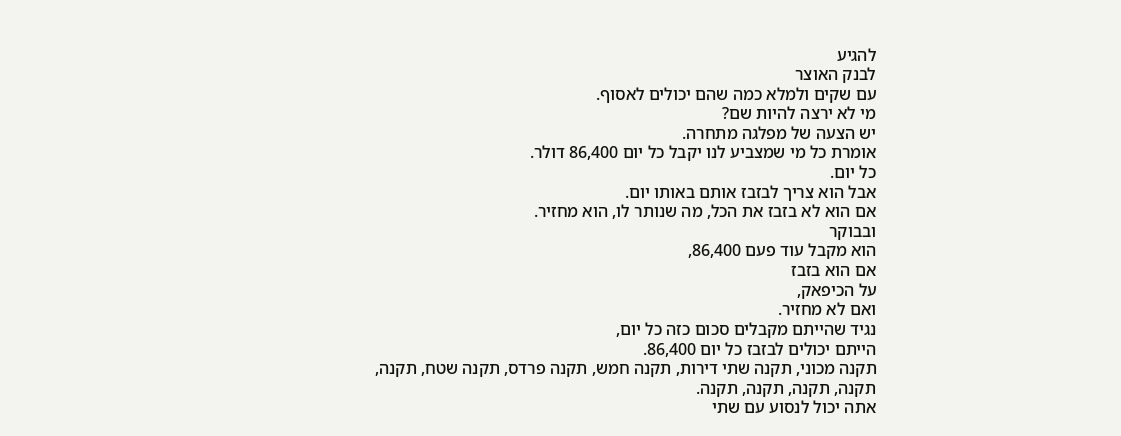להגיע
לבנק האוצר
עם שקים ולמלא כמה שהם יכולים לאסוף.
מי לא ירצה להיות שם?
יש הצעה של מפלגה מתחרה.
אומרת כל מי שמצביע לנו יקבל כל יום 86,400 דולר.
כל יום.
אבל הוא צריך לבזבז אותם באותו יום.
אם הוא לא בזבז את הכל, מה שנותר לו, הוא מחזיר.
ובבוקר
הוא מקבל עוד פעם 86,400,
אם הוא בזבז
על הכיפאק,
ואם לא מחזיר.
נגיד שהייתם מקבלים סכום כזה כל יום,
הייתם יכולים לבזבז כל יום 86,400.
תקנה מכוני, תקנה שתי דירות, תקנה חמש, תקנה פרדס, תקנה שטח, תקנה,
תקנה, תקנה, תקנה, תקנה.
אתה יכול לנסוע עם שתי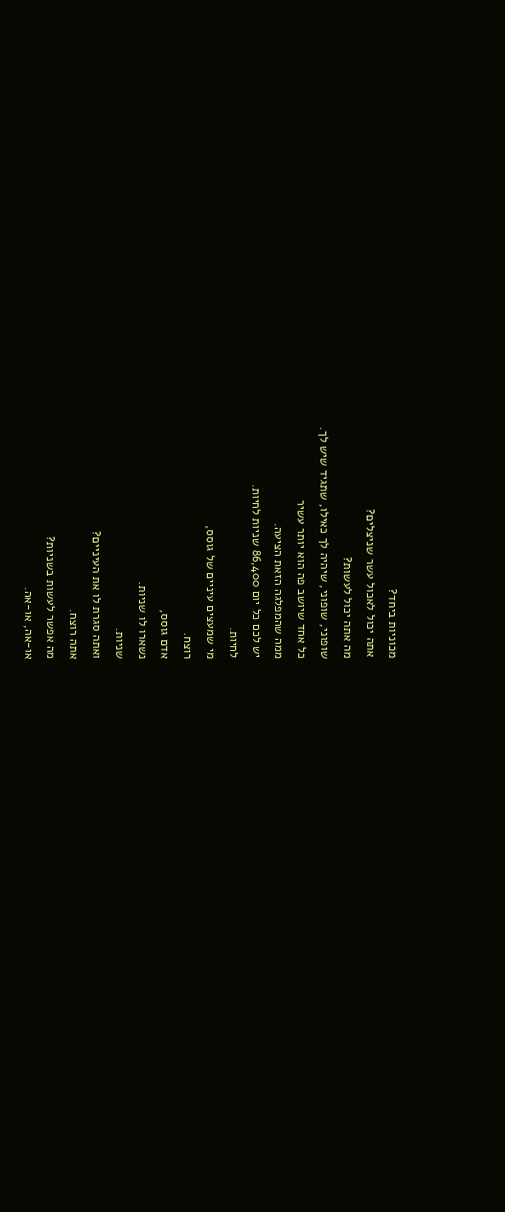מכוניות ביחד?
אתה יכול לאכול עשר שניצלים?
מה אתה יכול לעשות?
שופוני, שופוני, שיהיה לך כאילו, שתגיד שיש לך.
כל אחד שיושב פה הוא יותר עשיר
ממה שהמפלגה הזאת הציעה.
יש לכם כל יום 86,400 שניות לחיות.
לחיות.
מי שמעצים עיניים של גוסס,
רוצח.
אדם גוסס,
נשארו לו שניות.
שניות.
ואתה סגרת לו את העיניים?
אתה רוצח.
מה אפשר לעשות בשניות?
או-אה, או-אה.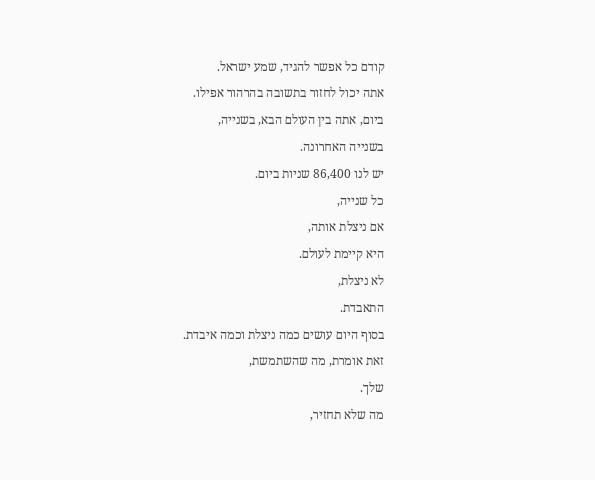קודם כל אפשר להגיד, שמע ישראל.
אתה יכול לחזור בתשובה בהרהור אפילו.
ביום, אתה בין העולם הבא, בשנייה,
בשנייה האחרונה.
יש לנו 86,400 שניות ביום.
כל שנייה,
אם ניצלת אותה,
היא קיימת לעולם.
לא ניצלת,
התאבדת.
בסוף היום עושים כמה ניצלת וכמה איבדת.
זאת אומרת, מה שהשתמשת,
שלך.
מה שלא תחזיר,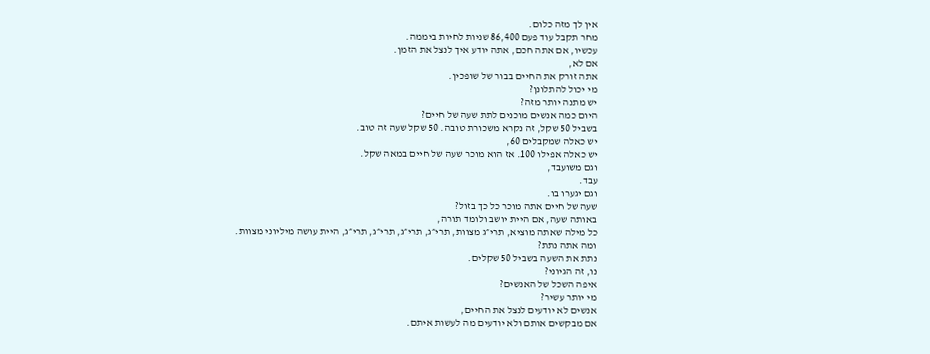אין לך מזה כלום.
מחר תקבל עוד פעם 86,400 שניות לחיות ביממה.
עכשיו, אם אתה חכם, אתה יודע איך לנצל את הזמן.
אם לא,
אתה זורק את החיים בבור של שופכין.
מי יכול להתלונן?
יש מתנה יותר מזה?
היום כמה אנשים מוכנים לתת שעה של חיים?
בשביל 50 שקל, זה נקרא משכורת טובה. 50 שקל שעה זה טוב.
יש כאלה שמקבלים 60,
יש כאלה אפילו 100. אז הוא מוכר שעה של חיים במאה שקל.
וגם משועבד,
עבד.
וגם יגערו בו.
שעה של חיים אתה מוכר כל כך בזול?
באותה שעה, אם היית יושב ולומד תורה,
כל מילה שאתה מוציא, תרי״ג מצוות, תרי״ג, תרי״ג, תרי״ג, תרי״ג, היית עושה מיליוני מצוות.
ומה אתה נתת?
נתת את השעה בשביל 50 שקלים.
נו, זה הגיוני?
איפה השכל של האנשים?
מי יותר עשיר?
אנשים לא יודעים לנצל את החיים,
אם מבקשים אותם ולא יודעים מה לעשות איתם.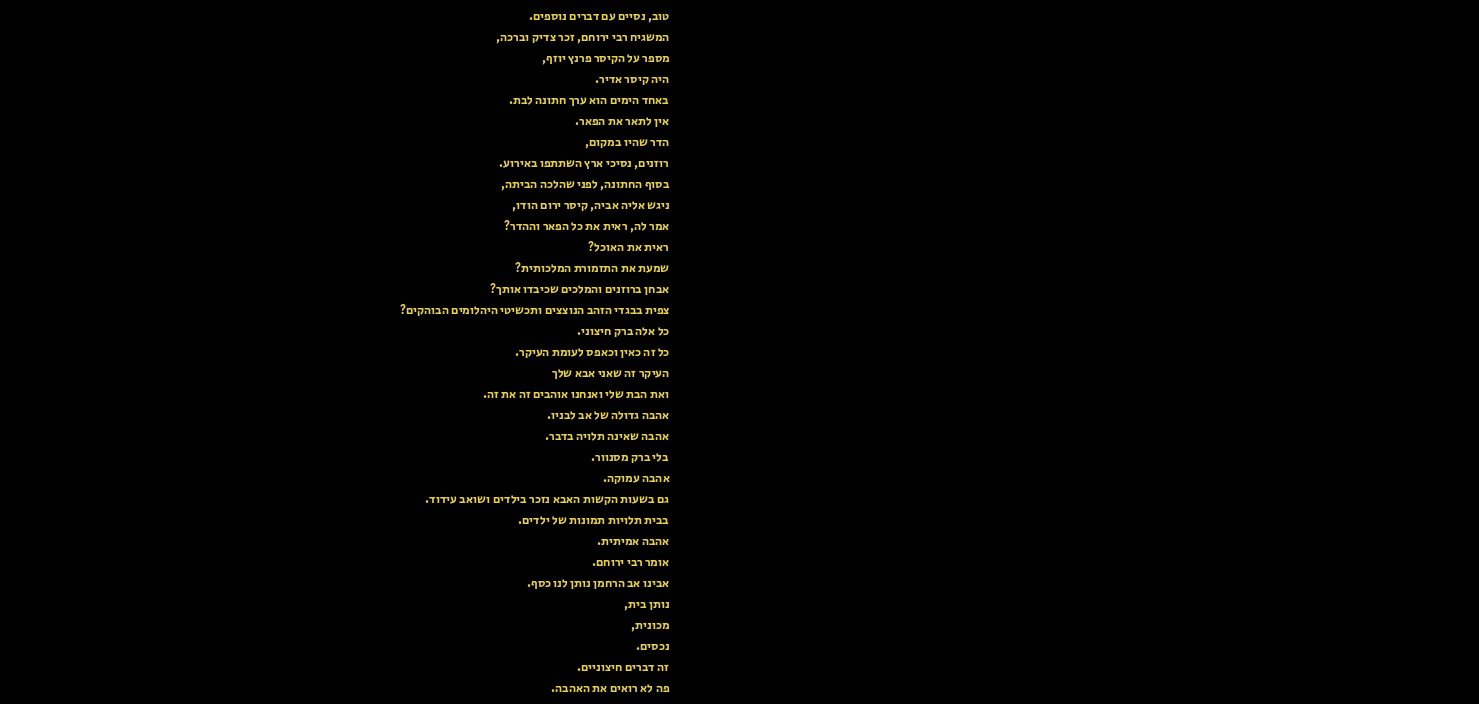טוב, נסיים עם דברים נוספים.
המשגיח רבי ירוחם, זכר צדיק וברכה,
מספר על הקיסר פרנץ יוזף,
היה קיסר אדיר.
באחד הימים הוא ערך חתונה לבת.
אין לתאר את הפאר.
הדר שהיו במקום,
רוזנים, נסיכי ארץ השתתפו באירוע.
בסוף החתונה, לפני שהלכה הביתה,
ניגש אליה אביה, קיסר ירום הודו,
אמר לה, ראית את כל הפאר וההדר?
ראית את האוכל?
שמעת את התזמורת המלכותית?
אבחן ברוזנים והמלכים שכיבדו אותך?
צפית בבגדי הזהב הנוצצים ותכשיטי היהלומים הבוהקים?
כל אלה ברק חיצוני.
כל זה כאין וכאפס לעומת העיקר.
העיקר זה שאני אבא שלך
ואת הבת שלי ואנחנו אוהבים זה את זה.
אהבה גדולה של אב לבניו.
אהבה שאינה תלויה בדבר.
בלי ברק מסנוור.
אהבה עמוקה.
גם בשעות הקשות האבא נזכר בילדים ושואב עידוד.
בבית תלויות תמונות של ילדים.
אהבה אמיתית.
אומר רבי ירוחם.
אבינו אב הרחמן נותן לנו כסף.
נותן בית,
מכונית,
נכסים.
זה דברים חיצוניים.
פה לא רואים את האהבה.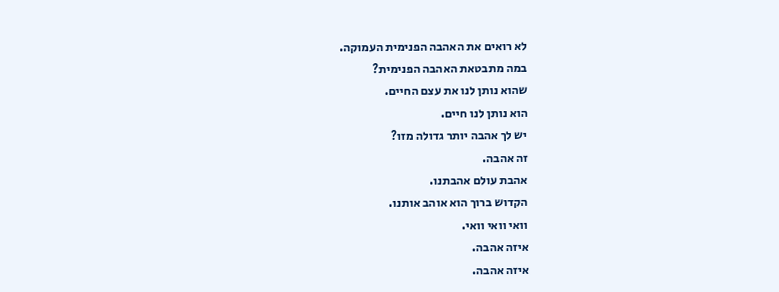לא רואים את האהבה הפנימית העמוקה.
במה מתבטאת האהבה הפנימית?
שהוא נותן לנו את עצם החיים.
הוא נותן לנו חיים.
יש לך אהבה יותר גדולה מזו?
זה אהבה.
אהבת עולם אהבתנו.
הקדוש ברוך הוא אוהב אותנו.
וואי וואי וואי.
איזה אהבה.
איזה אהבה.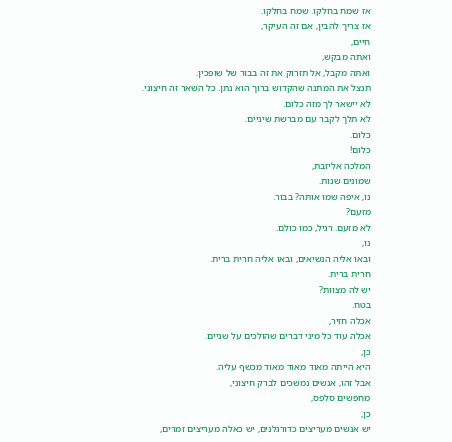אז שמח בחלקו. שמח בחלקו.
אז צריך להבין, אם זה העיקר,
חיים,
ואתה מבקש,
ואתה מקבל, אל תזרוק את זה בבור של שופכין.
תנצל את המתנה שהקדוש ברוך הוא נתן. כל השאר זה חיצוני.
לא יישאר לך מזה כלום.
לא תלך לקבר עם מברשת שיניים.
כלום.
כלום!
המלכה אליזבת,
שמונים שנות.
נו, איפה שמו אותה? בבור.
מזעם?
לא מזעם. רגיל, כמו כולם.
נו,
ובאו אליה הנשיאים, ובאו אליה חרית ברית.
חרית ברית.
יש לה מצוות?
בטח.
אכלה חזיר,
אכלה עוד כל מיני דברים שהולכים על שניים.
כן,
היא הייתה מאוד מאוד מאוד מכשף עליה.
אבל זהו, אנשים נמשכים לברק חיצוני,
מחפשים סלפס,
כן,
יש אנשים מעריצים כדורגלנים, יש כאלה מעריצים זמרים,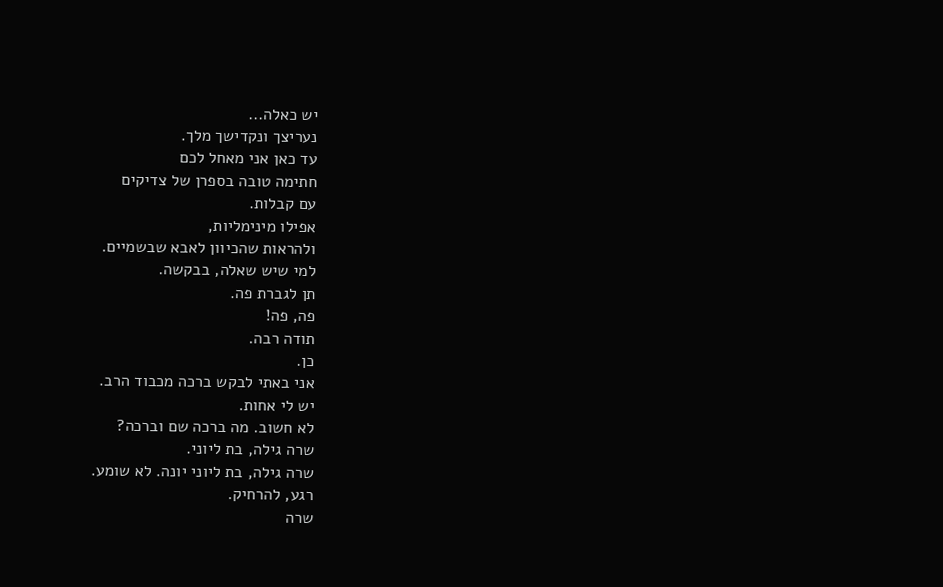יש כאלה...
נעריצך ונקדישך מלך.
עד כאן אני מאחל לכם
חתימה טובה בספרן של צדיקים
עם קבלות.
אפילו מינימליות,
ולהראות שהכיוון לאבא שבשמיים.
למי שיש שאלה, בבקשה.
תן לגברת פה.
פה, פה!
תודה רבה.
כן.
אני באתי לבקש ברכה מכבוד הרב.
יש לי אחות.
לא חשוב. מה ברכה שם וברכה?
שרה גילה, בת ליוני.
שרה גילה, בת ליוני יונה. לא שומע.
רגע, להרחיק.
שרה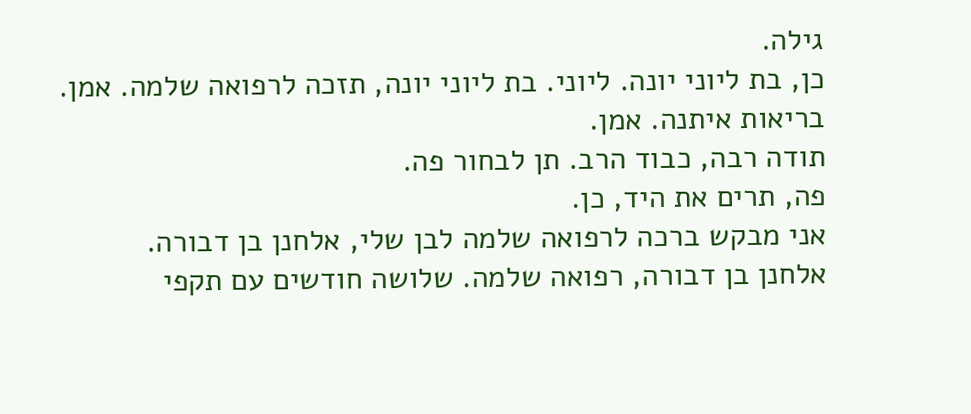גילה.
כן, בת ליוני יונה. ליוני. בת ליוני יונה, תזכה לרפואה שלמה. אמן. בריאות איתנה. אמן.
תודה רבה, כבוד הרב. תן לבחור פה.
פה, תרים את היד, כן.
אני מבקש ברכה לרפואה שלמה לבן שלי, אלחנן בן דבורה.
אלחנן בן דבורה, רפואה שלמה. שלושה חודשים עם תקפי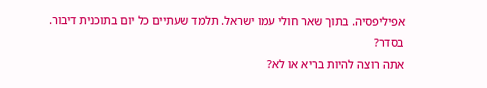אפיליפסיה. בתוך שאר חולי עמו ישראל. תלמד שעתיים כל יום בתוכנית דיבור.
בסדר?
אתה רוצה להיות בריא או לא?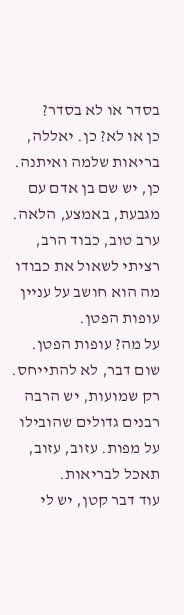בסדר או לא בסדר?
כן או לא? כן. יאללה,
בריאות שלמה ואיתנה.
כן, יש שם בן אדם עם מגבעת, באמצע, הלאה.
ערב טוב, כבוד הרב,
רציתי לשאול את כבודו מה הוא חושב על עניין עופות הפטן.
על מה? עופות הפטן.
שום דבר, לא להתייחס.
רק שמועות, יש הרבה רבנים גדולים שהובילו על מפות. עזוב, עזוב, תאכל לבריאות.
עוד דבר קטן, יש לי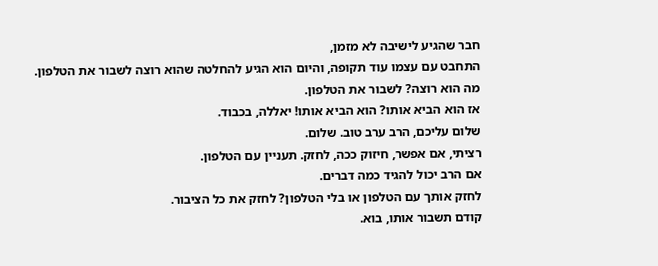חבר שהגיע לישיבה לא מזמן,
התחבט עם עצמו עוד תקופה, והיום הוא הגיע להחלטה שהוא רוצה לשבור את הטלפון.
מה הוא רוצה? לשבור את הטלפון.
אז הוא הביא אותו? הוא הביא אותו! יאללה, בכבוד.
שלום עליכם, הרב ערב טוב. שלום.
רציתי, אם אפשר, חיזוק ככה, לחזק. תעניין עם הטלפון.
אם הרב יכול להגיד כמה דברים.
לחזק אותך עם הטלפון או בלי הטלפון? לחזק את כל הציבור.
קודם תשבור אותו, בוא.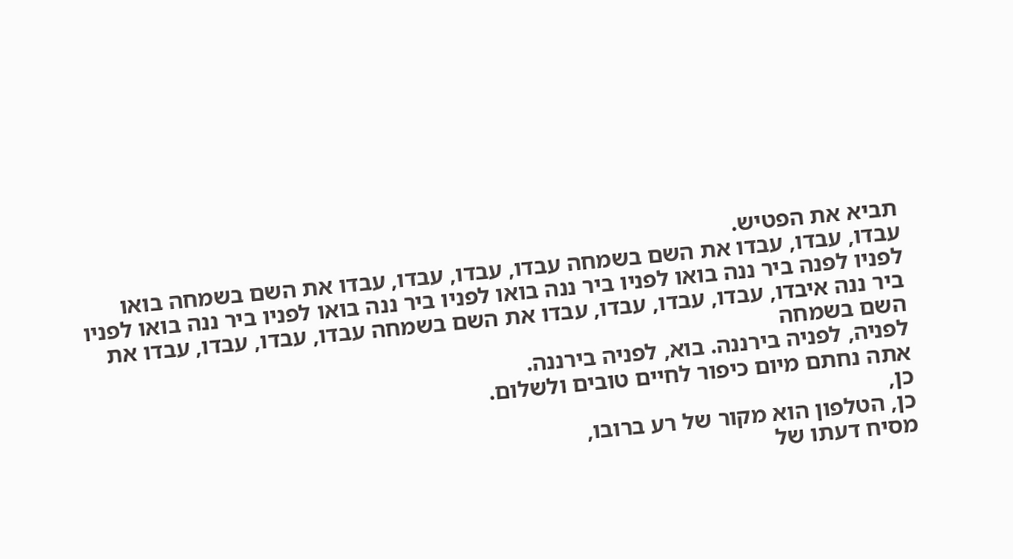תביא את הפטיש.
עבדו, עבדו, עבדו את השם בשמחה עבדו, עבדו, עבדו, עבדו את השם בשמחה בואו לפניו לפנה ביר ננה בואו לפניו ביר ננה בואו לפניו ביר ננה בואו לפניו ביר ננה בואו לפניו ביר ננה איבדו, עבדו, עבדו, עבדו, עבדו את השם בשמחה עבדו, עבדו, עבדו, עבדו את השם בשמחה
לפניה, לפניה בירננה. בוא, לפניה בירננה.
אתה נחתם מיום כיפור לחיים טובים ולשלום.
כן,
כן, הטלפון הוא מקור של רע ברובו,
מסיח דעתו של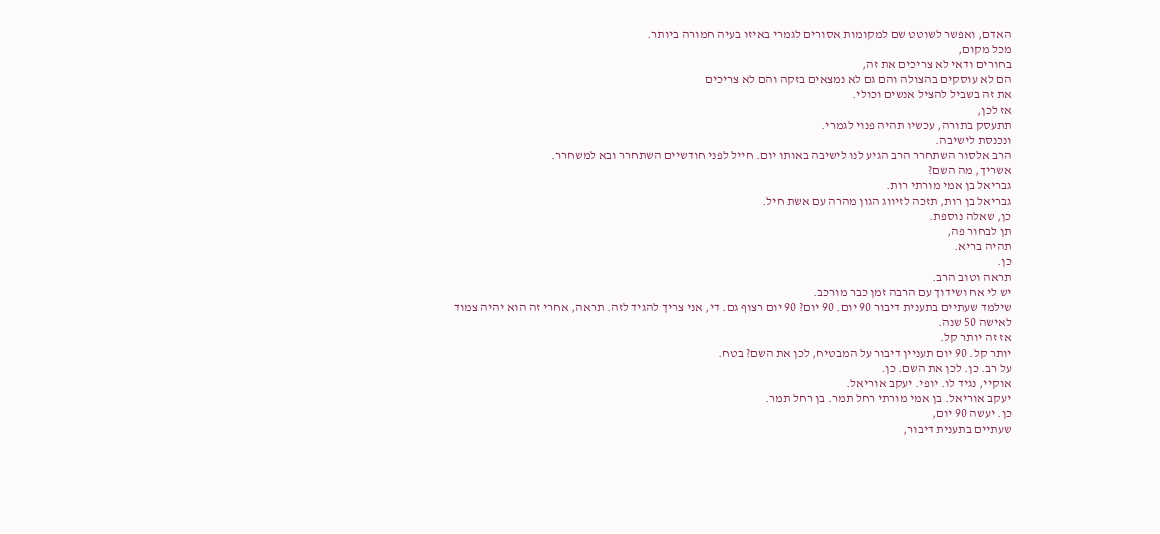האדם, ואפשר לשוטט שם למקומות אסורים לגמרי באיזו בעיה חמורה ביותר.
מכל מקום,
בחורים ודאי לא צריכים את זה,
הם לא עוסקים בהצולה והם גם לא נמצאים בזקה והם לא צריכים
את זה בשביל להציל אנשים וכולי.
אז לכן,
תתעסק בתורה, עכשיו תהיה פנוי לגמרי.
ונכנסת לישיבה.
הרב אלסור השתחרר הרב הגיע לנו לישיבה באותו יום. חייל לפני חודשיים השתחרר ובא למשחרר.
אשריך, מה השם?
גבריאל בן אמי מורתי רות.
גבריאל בן רות, תזכה לזיווג הגון מהרה עם אשת חיל.
כן, שאלה נוספת.
תן לבחור פה,
תהיה בריא.
כן.
תראה וטוב הרב.
יש לי אח ושידוך עם הרבה זמן כבר מורכב.
שילמד שעתיים בתענית דיבור 90 יום. 90 יום? 90 יום רצוף גם. די, אני צריך להגיד לזה. תראה, אחרי זה הוא יהיה צמוד לאישה 50 שנה.
אז זה יותר קל.
יותר קל. 90 יום תעניין דיבור על המבטיח, לכן את השם? בטח.
על רב. כן. לכן את השם. כן.
אוקיי, נגיד לו. יופי. יעקב אוריאל.
יעקב אוריאל. בן אמי מורתי רחל תמר. בן רחל תמר.
כן. יעשה 90 יום,
שעתיים בתענית דיבור,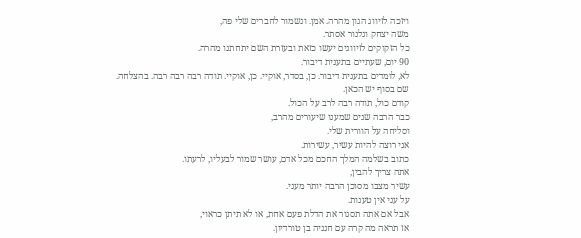ויזכה לזיווג הגון מהרה. אמן. ונשמור לחברים שלי פה,
משה יצחק ונלנור אסתר.
כל הזקוקים לזיווגים יעשו כזאת ובעזרת השם יתחתנו מהרה.
90 יום, שעתיים בתענית דיבור.
לא, לומדים בתענית דיבור. כן, בסדר, אוקיי. כן, אוקיי. תודה רבה רבה רבה. בהצלחה.
שם בסוף יש הכאן.
קודם כול, תודה רבה לרב על הכול.
כבר הרבה שנים שמענו שיעורים מהרב,
וסליחה על הוורית שלי.
אני רוצה להיות עשיר, עשירות.
כתוב בשלמה המלך החכם מכל אדם, עושר שמור לבעליו, לרעתו.
אתה צריך להבין,
עשיר מצבו מסוכן הרבה יותר מעני.
על עני אין טענות.
אבל אם אתה תסגור את הדלת פעם אחת, או לא תיתן כראוי,
אז תראה מה קרה עם חנניה בן טורדיון.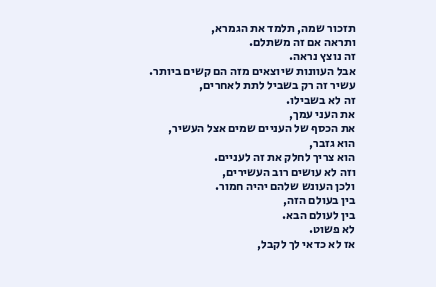תזכור שמה, תלמד את הגמרא,
ותראה אם זה משתלם.
זה נוצץ נראה.
אבל העוונות שיוצאים מזה הם קשים ביותר.
עשיר זה רק בשביל לתת לאחרים,
זה לא בשבילו.
את העני עמך,
את הכסף של העניים שמים אצל העשיר,
הוא גזבר,
הוא צריך לחלק את זה לעניים.
וזה לא עושים רוב העשירים,
ולכן העונש שלהם יהיה חמור.
בין בעולם הזה,
בין לעולם הבא.
לא פשוט.
אז לא כדאי לך לקבל,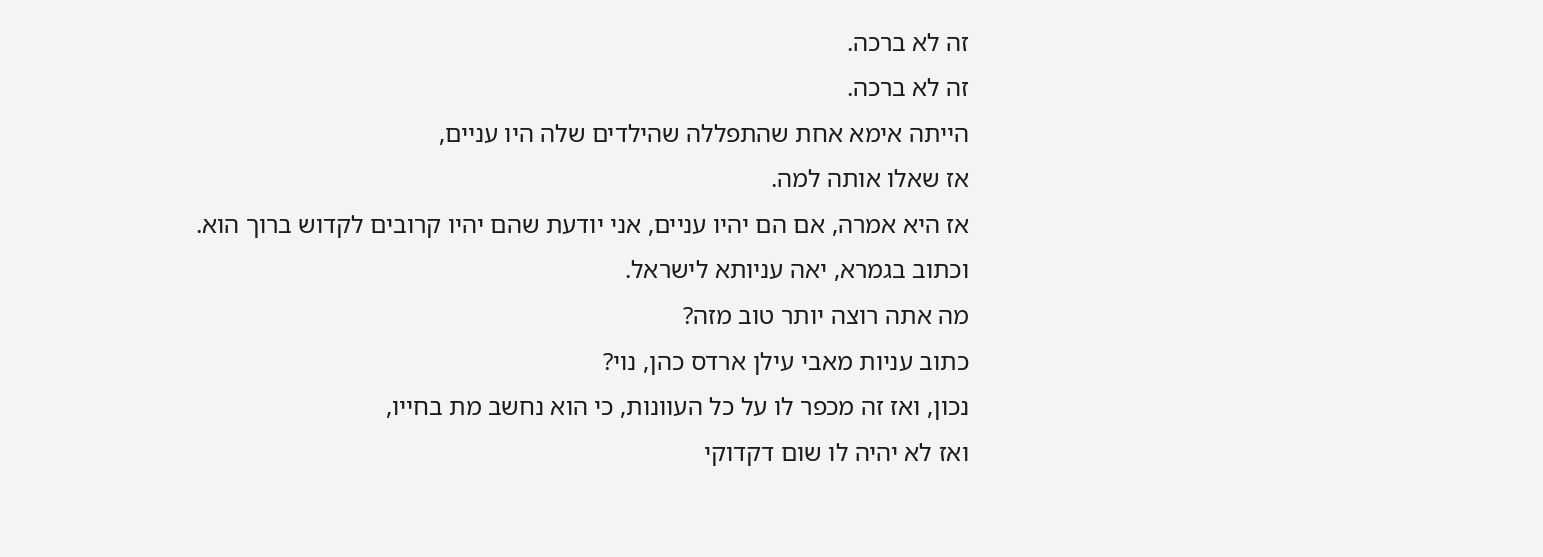זה לא ברכה.
זה לא ברכה.
הייתה אימא אחת שהתפללה שהילדים שלה היו עניים,
אז שאלו אותה למה.
אז היא אמרה, אם הם יהיו עניים, אני יודעת שהם יהיו קרובים לקדוש ברוך הוא.
וכתוב בגמרא, יאה עניותא לישראל.
מה אתה רוצה יותר טוב מזה?
כתוב עניות מאבי עילן ארדס כהן, נוי?
נכון, ואז זה מכפר לו על כל העוונות, כי הוא נחשב מת בחייו,
ואז לא יהיה לו שום דקדוקי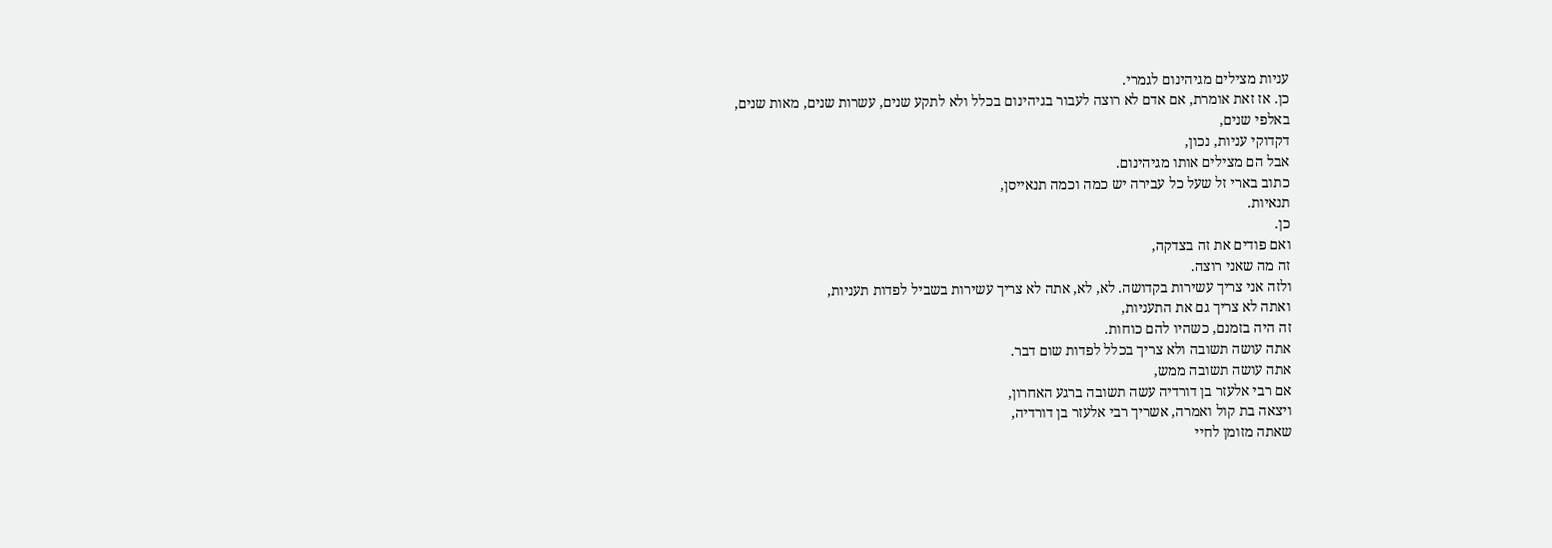עניות מצילים מגיהינום לגמרי.
כן. אז זאת אומרת, אם אדם לא רוצה לעבור בגיהינום בכלל ולא לתקע שנים, עשרות שנים, מאות שנים,
באלפי שנים,
דקדוקי עניות, נכון,
אבל הם מצילים אותו מגיהינום.
כתוב בארי זל שעל כל עבירה יש כמה וכמה תנאייסן,
תנאיות.
כן.
ואם פודים את זה בצדקה,
זה מה שאני רוצה.
ולזה אני צריך עשירות בקדושה. לא, לא, אתה לא צריך עשירות בשביל לפדות תעניות,
ואתה לא צריך גם את התעניות,
זה היה בזמנם, כשהיו להם כוחות.
אתה עושה תשובה ולא צריך בכלל לפדות שום דבר.
אתה עושה תשובה ממש,
אם רבי אלעזר בן דורדיה עשה תשובה ברגע האחרון,
ויצאה בת קול ואמרה, אשריך רבי אלעזר בן דורדיה,
שאתה מזומן לחיי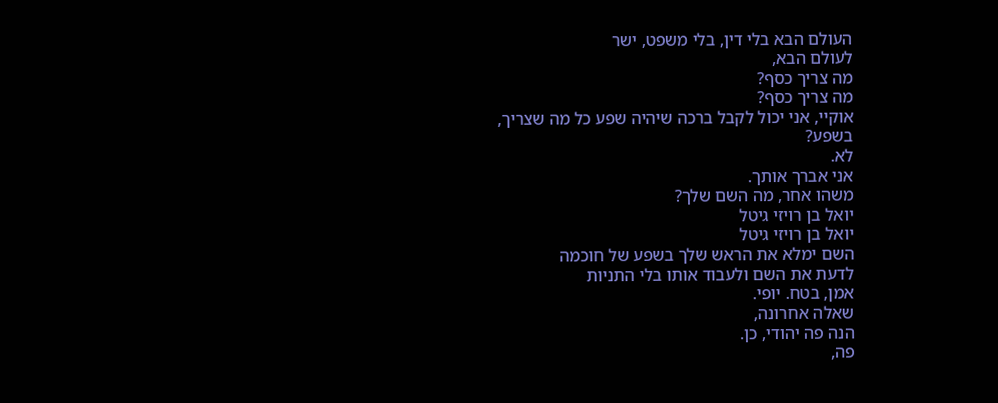העולם הבא בלי דין, בלי משפט, ישר
לעולם הבא,
מה צריך כסף?
מה צריך כסף?
אוקיי, אני יכול לקבל ברכה שיהיה שפע כל מה שצריך,
בשפע?
לא.
אני אברך אותך.
משהו אחר, מה השם שלך?
יואל בן רויזי גיטל
יואל בן רויזי גיטל
השם ימלא את הראש שלך בשפע של חוכמה
לדעת את השם ולעבוד אותו בלי התניות
אמן, בטח. יופי.
שאלה אחרונה,
הנה פה יהודי, כן.
פה,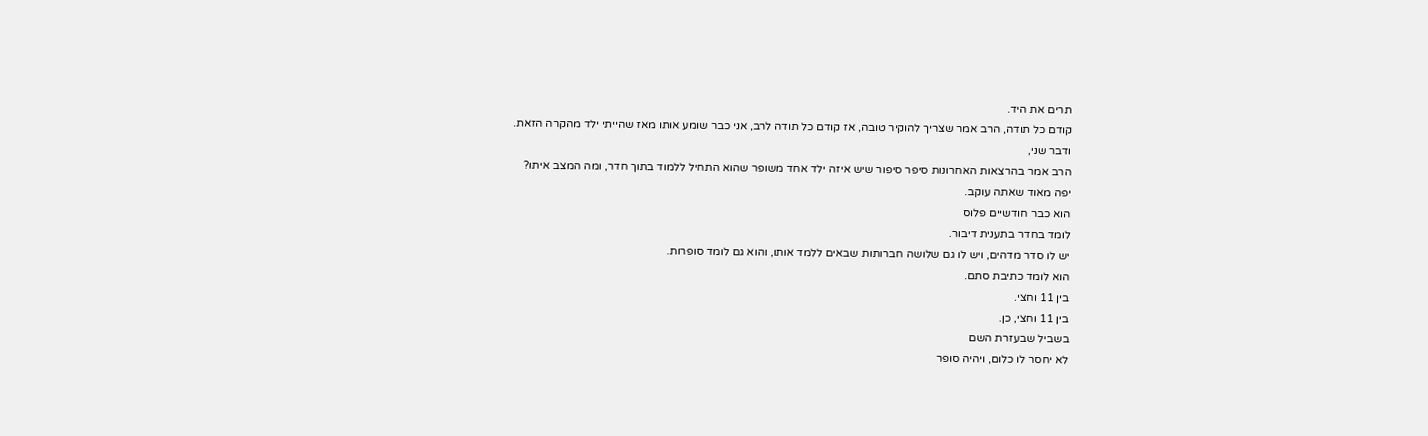תרים את היד.
קודם כל תודה, הרב אמר שצריך להוקיר טובה, אז קודם כל תודה לרב, אני כבר שומע אותו מאז שהייתי ילד מהקרה הזאת.
ודבר שני,
הרב אמר בהרצאות האחרונות סיפר סיפור שיש איזה ילד אחד משופר שהוא התחיל ללמוד בתוך חדר, ומה המצב איתו?
יפה מאוד שאתה עוקב.
הוא כבר חודשיים פלוס
לומד בחדר בתענית דיבור.
יש לו סדר מדהים, ויש לו גם שלושה חברותות שבאים ללמד אותו, והוא גם לומד סופרות.
הוא לומד כתיבת סתם.
בין 11 וחצי.
בין 11 וחצי, כן.
בשביל שבעזרת השם
לא יחסר לו כלום, ויהיה סופר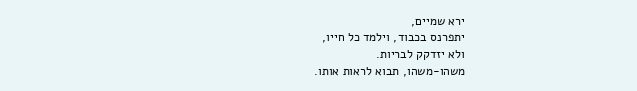ירא שמיים,
יתפרנס בכבוד, וילמד כל חייו,
ולא יזדקק לבריות.
משהו-משהו, תבוא לראות אותו.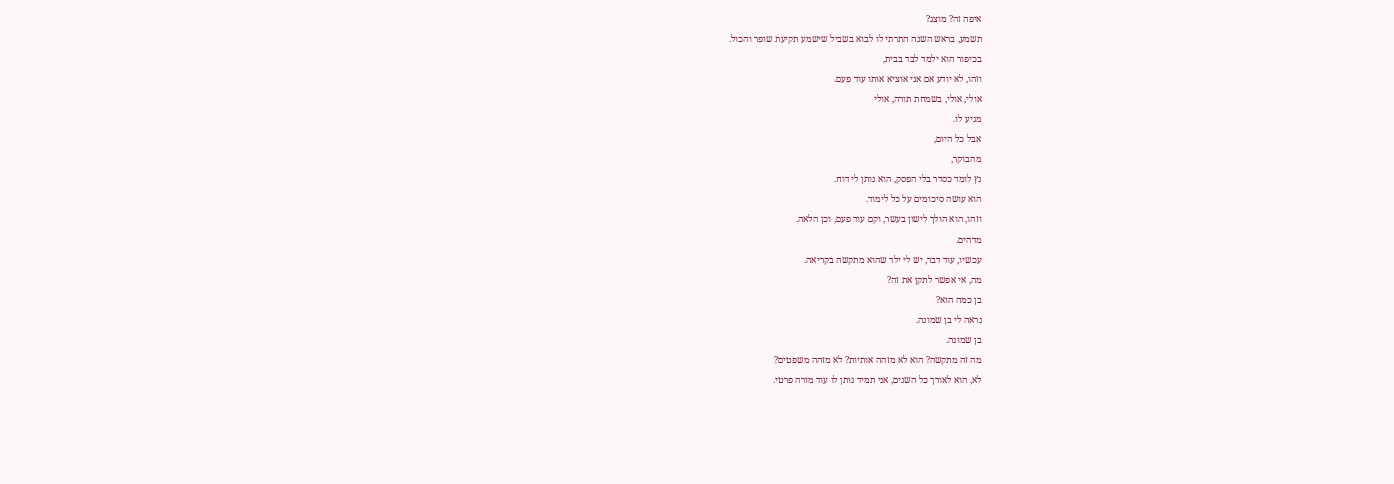איפה זה? מוצג?
תשמע, בראש השנה התרתי לו לבוא בשביל שישמע תקיעת שופר והכול.
בכיפור הוא ילמד לבד בבית,
וזהו, לא יודע אם אני אוציא אותו עוד פעם.
אולי, אולי, בשמחת תורה, אולי
מגיע לו.
אבל כל היום,
מהבוקר,
נץ לומד כסדר בלי הפסק, הוא נותן לי דוח.
הוא עושה סיכומים על כל לימוד.
וזהו, הוא הולך לישון בעשר, וקם עוד פעם, וכן הלאה.
מדהים.
עכשיו, עוד דבר, יש לי ילד שהוא מתקשה בקריאה.
מה, אי אפשר לתקן את זה?
בן כמה הוא?
נראה לי בן שמונה.
בן שמונה.
מה זה מתקשה? הוא לא מזהה אותיות? לא מזהה משפטים?
לא, הוא לאורך כל השנים, אני תמיד נותן לו עוד מורה פרטי.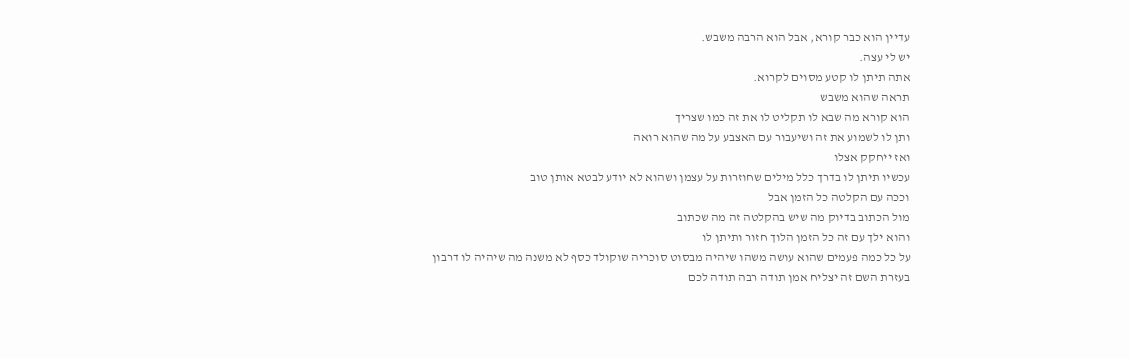עדיין הוא כבר קורא, אבל הוא הרבה משבש.
יש לי עצה.
אתה תיתן לו קטע מסוים לקרוא.
תראה שהוא משבש
הוא קורא מה שבא לו תקליט לו את זה כמו שצריך
ותן לו לשמוע את זה ושיעבור עם האצבע על מה שהוא רואה
ואז ייחקק אצלו
עכשיו תיתן לו בדרך כלל מילים שחוזרות על עצמן ושהוא לא יודע לבטא אותן טוב
וככה עם הקלטה כל הזמן אבל
מול הכתוב בדיוק מה שיש בהקלטה זה מה שכתוב
והוא ילך עם זה כל הזמן הלוך חזור ותיתן לו
על כל כמה פעמים שהוא עושה משהו שיהיה מבסוט סוכריה שוקולד כסף לא משנה מה שיהיה לו דרבון
בעזרת השם זה יצליח אמן תודה רבה תודה לכם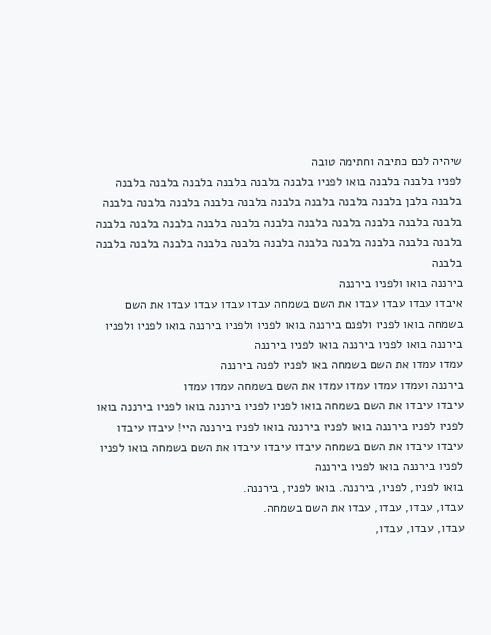שיהיה לכם כתיבה וחתימה טובה
לפניו בלבנה בלבנה בואו לפניו בלבנה בלבנה בלבנה בלבנה בלבנה בלבנה בלבנה בלבן בלבנה בלבנה בלבנה בלבנה בלבנה בלבנה בלבנה בלבנה בלבנה בלבנה בלבנה בלבנה בלבנה בלבנה בלבנה בלבנה בלבנה בלבנה בלבנה בלבנה בלבנה בלבנה בלבנה בלבנה בלבנה בלבנה בלבנה בלבנה בלבנה בלבנה בלבנה בלבנה
בירננה בואו ולפניו בירננה
איבדו עבדו עבדו עבדו את השם בשמחה עבדו עבדו עבדו עבדו את השם בשמחה בואו לפניו ולפנם בירננה בואו לפניו ולפניו בירננה בואו לפניו ולפניו בירננה בואו לפניו בירננה בואו לפניו בירננה
עמדו עמדו את השם בשמחה באו לפניו לפנה בירננה
בירננה ועמדו עמדו עמדו עמדו את השם בשמחה עמדו עמדו
עיבדו עיבדו את השם בשמחה בואו לפניו לפניו בירננה בואו לפניו בירננה בואו לפניו לפניו בירננה בואו לפניו בירננה בואו לפניו בירננה היי! עיבדו עיבדו עיבדו עיבדו את השם בשמחה עיבדו עיבדו עיבדו את השם בשמחה בואו לפניו לפניו בירננה בואו לפניו בירננה
בואו לפניו, לפניו, בירננה. בואו לפניו, בירננה.
עבדו, עבדו, עבדו, עבדו את השם בשמחה.
עבדו, עבדו, עבדו,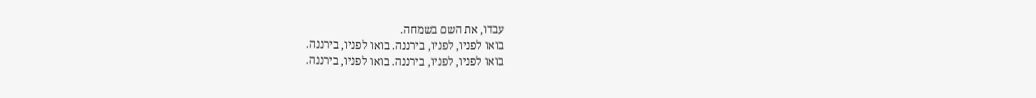עבדו, את השם בשמחה.
בואו לפניו, לפניו, בירננה. בואו לפניו, בירננה.
בואו לפניו, לפניו, בירננה. בואו לפניו, בירננה.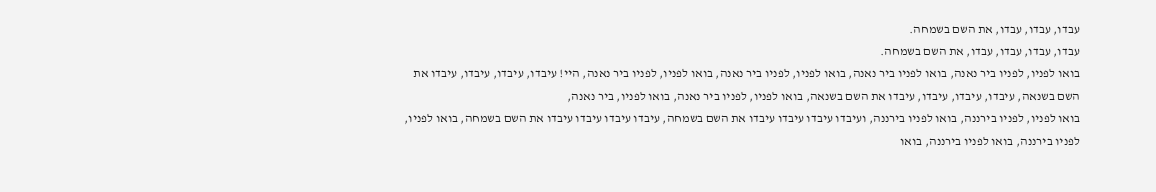עבדו, עבדו, עבדו, את השם בשמחה.
עבדו, עבדו, עבדו, עבדו, את השם בשמחה.
בואו לפניו, לפניו ביר נאנה, בואו לפניו ביר נאנה, בואו לפניו, לפניו ביר נאנה, בואו לפניו, לפניו ביר נאנה, היי! עיבדו, עיבדו, עיבדו, עיבדו את השם בשנאה, עיבדו, עיבדו, עיבדו, עיבדו את השם בשנאה, בואו לפניו, לפניו ביר נאנה, בואו לפניו, ביר נאנה,
בואו לפניו, לפניו בירננה, בואו לפניו בירננה, ועיבדו עיבדו עיבדו עיבדו את השם בשמחה, עיבדו עיבדו עיבדו עיבדו את השם בשמחה, בואו לפניו, לפניו בירננה, בואו לפניו בירננה, בואו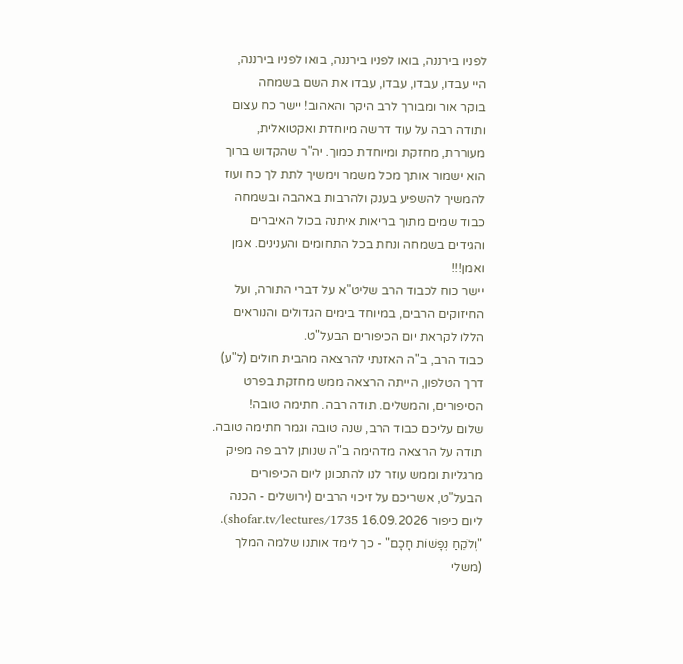לפניו בירננה, בואו לפניו בירננה, בואו לפניו בירננה,
היי עבדו, עבדו, עבדו, עבדו את השם בשמחה
בוקר אור ומבורך לרב היקר והאהוב! יישר כח עצום ותודה רבה על עוד דרשה מיוחדת ואקטואלית, מעוררת, מחזקת ומיוחדת כמוך. יה"ר שהקדוש ברוך הוא ישמור אותך מכל משמר וימשיך לתת לך כח ועוז להמשיך להשפיע בענק ולהרבות באהבה ובשמחה כבוד שמים מתוך בריאות איתנה בכול האיברים והגידים בשמחה ונחת בכל התחומים והענינים. אמן ואמן!!!
יישר כוח לכבוד הרב שליט"א על דברי התורה, ועל החיזוקים הרבים, במיוחד בימים הגדולים והנוראים הללו לקראת יום הכיפורים הבעל"ט.
כבוד הרב, ב"ה האזנתי להרצאה מהבית חולים (ל"ע) דרך הטלפון, הייתה הרצאה ממש מחזקת בפרט הסיפורים, והמשלים. תודה רבה. חתימה טובה!
שלום עליכם כבוד הרב, שנה טובה וגמר חתימה טובה. תודה על הרצאה מדהימה ב"ה שנותן לרב פה מפיק מרגליות וממש עוזר לנו להתכונן ליום הכיפורים הבעל"ט, אשריכם על זיכוי הרבים (ירושלים - הכנה ליום כיפור 16.09.2026 shofar.tv/lectures/1735).
"וְלֹקֵחַ נְפָשׁוֹת חָכָם" - כך לימד אותנו שלמה המלך (משלי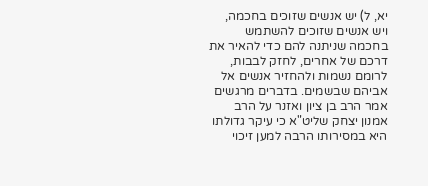יא, ל) יש אנשים שזוכים בחכמה, ויש אנשים שזוכים להשתמש בחכמה שניתנה להם כדי להאיר את דרכם של אחרים, לחזק לבבות, לרומם נשמות ולהחזיר אנשים אל אביהם שבשמים. בדברים מרגשים אמר הרב בן ציון ואזנר על הרב אמנון יצחק שליט"א כי עיקר גדולתו היא במסירותו הרבה למען זיכוי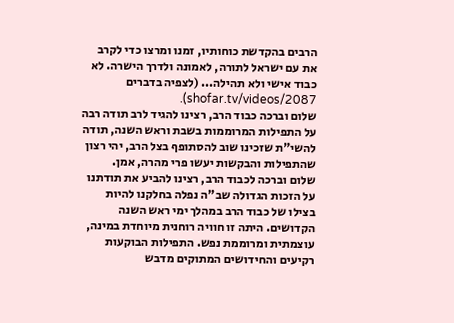הרבים בהקדשת כוחותיו, זמנו ומרצו כדי לקרב את עם ישראל לתורה, לאמונה ולדרך הישרה. לא כבוד אישי ולא תהילה... (לצפיה בדברים shofar.tv/videos/2087).
שלום וברכה כבוד הרב, רצינו להגיד לרב תודה רבה על התפילות המרוממות בשבת וראש השנה, תודה להשי"ת שזכינו שוב להסתופף בצל הרב, יהי רצון שהתפילות והבקשות יעשו פרי מהרה, אמן.
שלום וברכה לכבוד הרב, רצינו להביע את תודתנו על הזכות הגדולה שב"ה נפלה בחלקנו להיות בצילו של כבוד הרב במהלך ימי ראש השנה הקדושים. היתה זו חוויה רוחנית מיוחדת במינה, עוצמתית ומרוממת נפש. התפילות הבוקעות רקיעים והחידושים המתוקים מדבש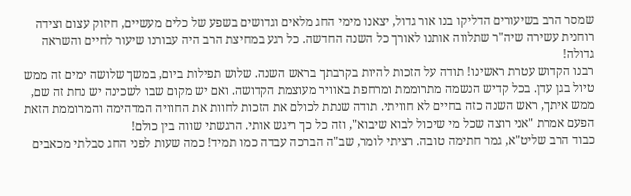שמסר הרב בשיעורים הדליקו בנו אור גדול, יצאנו מימי החג מלאים וגדושים בשפע של כלים מעשיים, חיזוק עצום וצידה רוחנית עשירה שיה"ר שתלווה אותנו לאורך כל השנה החדשה. כל רגע במחיצת הרב היה עבורנו שיעור לחיים והשראה גדולה!
רבנו הקדוש עטרת ראשינו! תודה על הזכות להיות בקרבתך בראש השנה. שלוש תפילות ביום, במשך שלושה ימים זה ממש טיול בגן עדן. בכל קדיש הנשמה מתרוממת ומרחפת באוויר מעוצמת הקדושה. ואם יש מקום שבו לשכינה יש נחת זה שם, ממש איתך, ראש השנה כזה בחיים לא חוויתי. תודה שנתת לכולם את הזכות לחוות את החוויה המדהימה והמרוממת הזאת הפעם אמרת "אני רוצה שכל מי שיכול לבוא שיבוא", וזה כל כך ריגש אותי. הרגשתי שווה בין כולם!
כבוד הרב שליט"א, גמר חתימה טובה. רציתי לומר, שב"ה הברכה עבדה כמו תמיד! כמה שעות לפני החג סבלתי מכאבים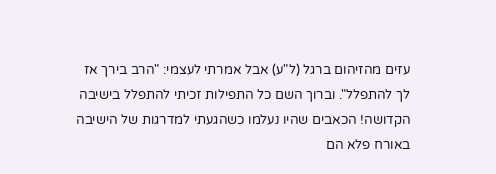עזים מהזיהום ברגל (ל"ע) אבל אמרתי לעצמי: "הרב בירך אז לך להתפלל". וברוך השם כל התפילות זכיתי להתפלל בישיבה הקדושה! הכאבים שהיו נעלמו כשהגעתי למדרגות של הישיבה באורח פלא הם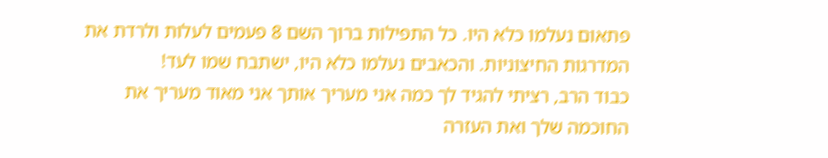פתאום נעלמו כלא היו. כל התפילות ברוך השם 8 פעמים לעלות ולרדת את המדרגות החיצוניות. והכאבים נעלמו כלא היו, ישתבח שמו לעד!
כבוד הרב, רציתי להגיד לך כמה אני מעריך אותך אני מאוד מעריך את החוכמה שלך ואת העזרה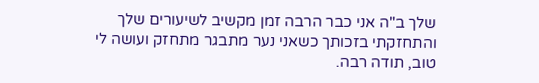שלך ב"ה אני כבר הרבה זמן מקשיב לשיעורים שלך והתחזקתי בזכותך כשאני נער מתבגר מתחזק ועושה לי טוב, תודה רבה.